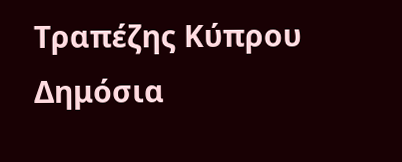Τραπέζης Κύπρου Δημόσια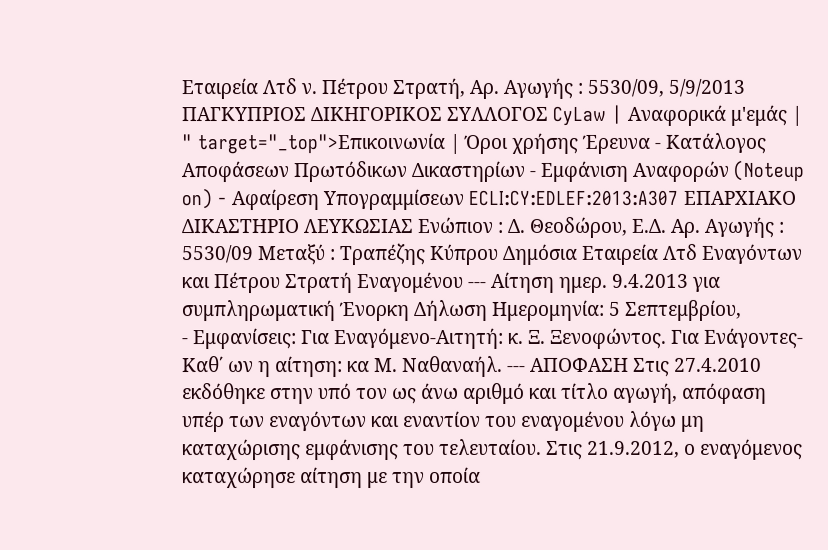Εταιρεία Λτδ ν. Πέτρου Στρατή, Αρ. Αγωγής : 5530/09, 5/9/2013 ΠΑΓΚΥΠΡΙΟΣ ΔΙΚΗΓΟΡΙΚΟΣ ΣΥΛΛΟΓΟΣ CyLaw | Αναφορικά μ'εμάς | " target="_top">Επικοινωνία | Όροι χρήσης Έρευνα - Κατάλογος Αποφάσεων Πρωτόδικων Δικαστηρίων - Εμφάνιση Αναφορών (Noteup on) - Αφαίρεση Υπογραμμίσεων ECLI:CY:EDLEF:2013:A307 ΕΠΑΡΧΙΑΚΟ ΔΙΚΑΣΤΗΡΙΟ ΛΕΥΚΩΣΙΑΣ Ενώπιον : Δ. Θεοδώρου, Ε.Δ. Αρ. Αγωγής : 5530/09 Μεταξύ : Τραπέζης Κύπρου Δημόσια Εταιρεία Λτδ Εναγόντων και Πέτρου Στρατή Εναγομένου --- Αίτηση ημερ. 9.4.2013 για συμπληρωματική Ένορκη Δήλωση Ημερομηνία: 5 Σεπτεμβρίου,
- Εμφανίσεις: Για Εναγόμενο-Αιτητή: κ. Ξ. Ξενοφώντος. Για Ενάγοντες-Καθ΄ ων η αίτηση: κα Μ. Ναθαναήλ. --- ΑΠΟΦΑΣΗ Στις 27.4.2010 εκδόθηκε στην υπό τον ως άνω αριθμό και τίτλο αγωγή, απόφαση υπέρ των εναγόντων και εναντίον του εναγομένου λόγω μη καταχώρισης εμφάνισης του τελευταίου. Στις 21.9.2012, ο εναγόμενος καταχώρησε αίτηση με την οποία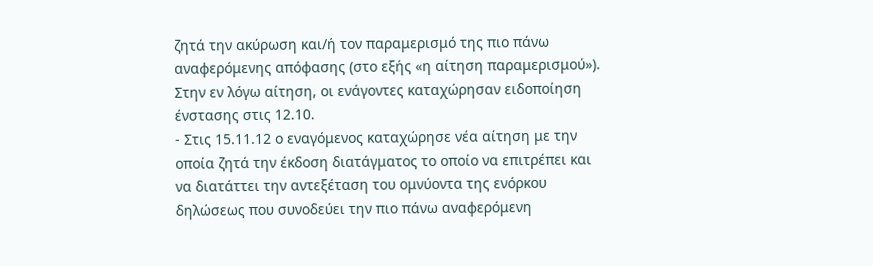ζητά την ακύρωση και/ή τον παραμερισμό της πιο πάνω αναφερόμενης απόφασης (στο εξής «η αίτηση παραμερισμού»). Στην εν λόγω αίτηση, οι ενάγοντες καταχώρησαν ειδοποίηση ένστασης στις 12.10.
- Στις 15.11.12 ο εναγόμενος καταχώρησε νέα αίτηση με την οποία ζητά την έκδοση διατάγματος το οποίο να επιτρέπει και να διατάττει την αντεξέταση του ομνύοντα της ενόρκου δηλώσεως που συνοδεύει την πιο πάνω αναφερόμενη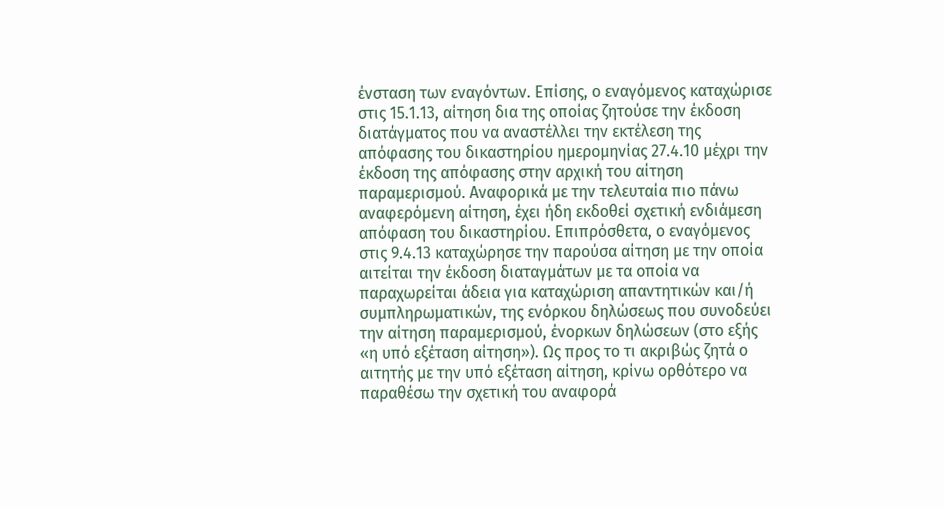ένσταση των εναγόντων. Επίσης, ο εναγόμενος καταχώρισε στις 15.1.13, αίτηση δια της οποίας ζητούσε την έκδοση διατάγματος που να αναστέλλει την εκτέλεση της απόφασης του δικαστηρίου ημερομηνίας 27.4.10 μέχρι την έκδοση της απόφασης στην αρχική του αίτηση παραμερισμού. Αναφορικά με την τελευταία πιο πάνω αναφερόμενη αίτηση, έχει ήδη εκδοθεί σχετική ενδιάμεση απόφαση του δικαστηρίου. Επιπρόσθετα, ο εναγόμενος στις 9.4.13 καταχώρησε την παρούσα αίτηση με την οποία αιτείται την έκδοση διαταγμάτων με τα οποία να παραχωρείται άδεια για καταχώριση απαντητικών και/ή συμπληρωματικών, της ενόρκου δηλώσεως που συνοδεύει την αίτηση παραμερισμού, ένορκων δηλώσεων (στο εξής «η υπό εξέταση αίτηση»). Ως προς το τι ακριβώς ζητά ο αιτητής με την υπό εξέταση αίτηση, κρίνω ορθότερο να παραθέσω την σχετική του αναφορά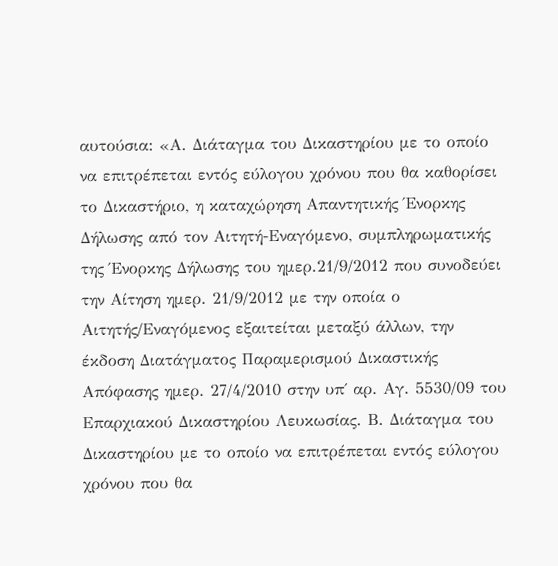αυτούσια: «Α. Διάταγμα του Δικαστηρίου με το οποίο να επιτρέπεται εντός εύλογου χρόνου που θα καθορίσει το Δικαστήριο, η καταχώρηση Απαντητικής Ένορκης Δήλωσης από τον Αιτητή-Εναγόμενο, συμπληρωματικής της Ένορκης Δήλωσης του ημερ.21/9/2012 που συνοδεύει την Αίτηση ημερ. 21/9/2012 με την οποία ο Αιτητής/Εναγόμενος εξαιτείται μεταξύ άλλων, την έκδοση Διατάγματος Παραμερισμού Δικαστικής Απόφασης ημερ. 27/4/2010 στην υπ΄ αρ. Αγ. 5530/09 του Επαρχιακού Δικαστηρίου Λευκωσίας. Β. Διάταγμα του Δικαστηρίου με το οποίο να επιτρέπεται εντός εύλογου χρόνου που θα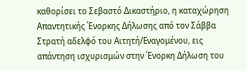καθορίσει το Σεβαστό Δικαστήριο, η καταχώρηση Απαντητικής Ένορκης Δήλωσης από τον Σάββα Στρατή αδελφό του Αιτητή/Εναγομένου, εις απάντηση ισχυρισμών στην Ένορκη Δήλωση του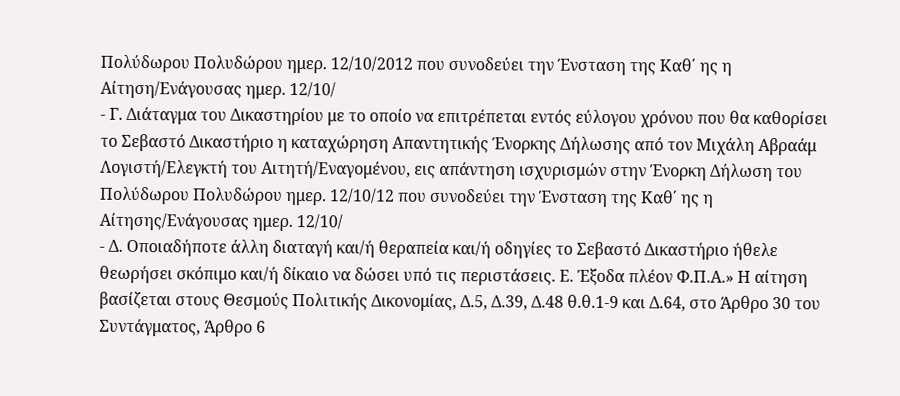Πολύδωρου Πολυδώρου ημερ. 12/10/2012 που συνοδεύει την Ένσταση της Καθ΄ ης η Αίτηση/Ενάγουσας ημερ. 12/10/
- Γ. Διάταγμα του Δικαστηρίου με το οποίο να επιτρέπεται εντός εύλογου χρόνου που θα καθορίσει το Σεβαστό Δικαστήριο η καταχώρηση Απαντητικής Ένορκης Δήλωσης από τον Μιχάλη Αβραάμ Λογιστή/Ελεγκτή του Αιτητή/Εναγομένου, εις απάντηση ισχυρισμών στην Ένορκη Δήλωση του Πολύδωρου Πολυδώρου ημερ. 12/10/12 που συνοδεύει την Ένσταση της Καθ΄ ης η Αίτησης/Ενάγουσας ημερ. 12/10/
- Δ. Οποιαδήποτε άλλη διαταγή και/ή θεραπεία και/ή οδηγίες το Σεβαστό Δικαστήριο ήθελε θεωρήσει σκόπιμο και/ή δίκαιο να δώσει υπό τις περιστάσεις. Ε. Έξοδα πλέον Φ.Π.Α.» Η αίτηση βασίζεται στους Θεσμούς Πολιτικής Δικονομίας, Δ.5, Δ.39, Δ.48 θ.θ.1-9 και Δ.64, στο Άρθρο 30 του Συντάγματος, Άρθρο 6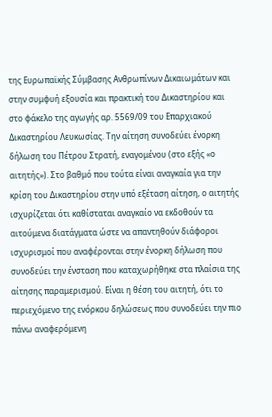της Ευρωπαϊκής Σύμβασης Ανθρωπίνων Δικαιωμάτων και στην συμφυή εξουσία και πρακτική του Δικαστηρίου και στο φάκελο της αγωγής αρ. 5569/09 του Επαρχιακού Δικαστηρίου Λευκωσίας. Την αίτηση συνοδεύει ένορκη δήλωση του Πέτρου Στρατή, εναγομένου (στο εξής «ο αιτητής»). Στο βαθμό που τούτα είναι αναγκαία για την κρίση του Δικαστηρίου στην υπό εξέταση αίτηση, ο αιτητής ισχυρίζεται ότι καθίσταται αναγκαίο να εκδοθούν τα αιτούμενα διατάγματα ώστε να απαντηθούν διάφοροι ισχυρισμοί που αναφέρονται στην ένορκη δήλωση που συνοδεύει την ένσταση που καταχωρήθηκε στα πλαίσια της αίτησης παραμερισμού. Είναι η θέση του αιτητή, ότι το περιεχόμενο της ενόρκου δηλώσεως που συνοδεύει την πιο πάνω αναφερόμενη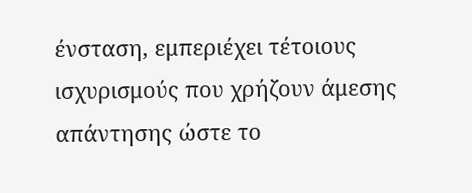ένσταση, εμπεριέχει τέτοιους ισχυρισμούς που χρήζουν άμεσης απάντησης ώστε το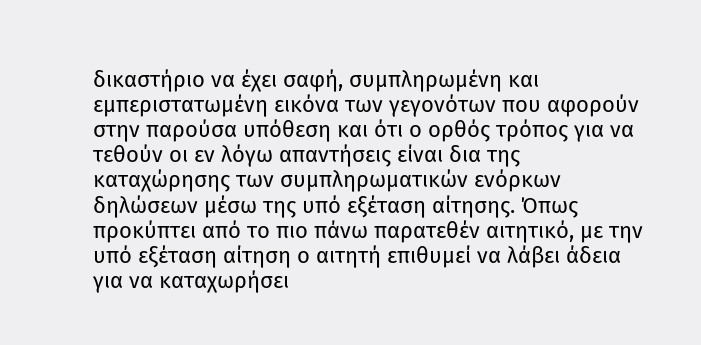δικαστήριο να έχει σαφή, συμπληρωμένη και εμπεριστατωμένη εικόνα των γεγονότων που αφορούν στην παρούσα υπόθεση και ότι ο ορθός τρόπος για να τεθούν οι εν λόγω απαντήσεις είναι δια της καταχώρησης των συμπληρωματικών ενόρκων δηλώσεων μέσω της υπό εξέταση αίτησης. Όπως προκύπτει από το πιο πάνω παρατεθέν αιτητικό, με την υπό εξέταση αίτηση ο αιτητή επιθυμεί να λάβει άδεια για να καταχωρήσει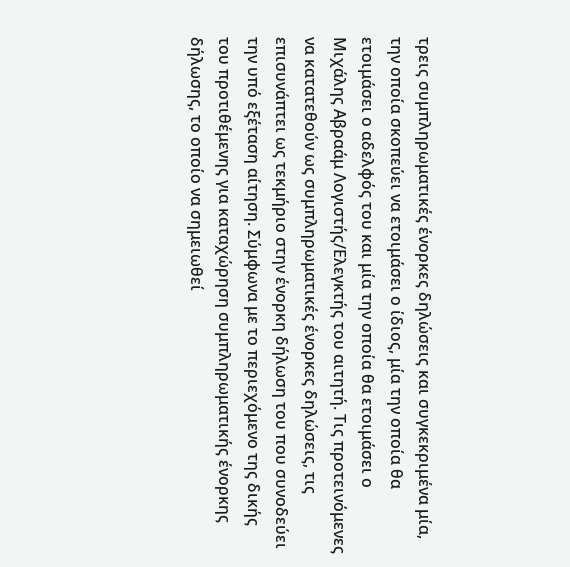τρεις συμπληρωματικές ένορκες δηλώσεις και συγκεκριμένα μία, την οποία σκοπεύει να ετοιμάσει ο ίδιος, μία την οποία θα ετοιμάσει ο αδελφός του και μία την οποία θα ετοιμάσει ο Μιχάλης Αβραάμ Λογιστής/Ελεγκτής του αιτητή. Τις προτεινόμενες να κατατεθούν ως συμπληρωματικές ένορκες δηλώσεις, τις επισυνάπτει ως τεκμήριο στην ένορκη δήλωση του που συνοδεύει την υπό εξέταση αίτηση. Σύμφωνα με το περιεχόμενο της δικής του προτιθέμενης για καταχώρηση συμπληρωματικής ένορκης δήλωσης, το οποίο να σημειωθεί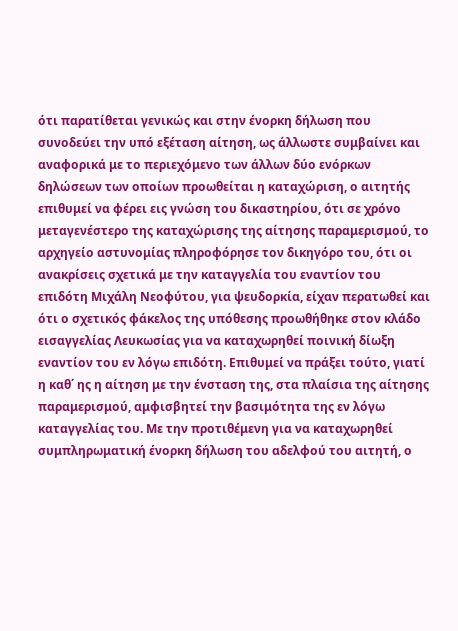ότι παρατίθεται γενικώς και στην ένορκη δήλωση που συνοδεύει την υπό εξέταση αίτηση, ως άλλωστε συμβαίνει και αναφορικά με το περιεχόμενο των άλλων δύο ενόρκων δηλώσεων των οποίων προωθείται η καταχώριση, ο αιτητής επιθυμεί να φέρει εις γνώση του δικαστηρίου, ότι σε χρόνο μεταγενέστερο της καταχώρισης της αίτησης παραμερισμού, το αρχηγείο αστυνομίας πληροφόρησε τον δικηγόρο του, ότι οι ανακρίσεις σχετικά με την καταγγελία του εναντίον του επιδότη Μιχάλη Νεοφύτου, για ψευδορκία, είχαν περατωθεί και ότι ο σχετικός φάκελος της υπόθεσης προωθήθηκε στον κλάδο εισαγγελίας Λευκωσίας για να καταχωρηθεί ποινική δίωξη εναντίον του εν λόγω επιδότη. Επιθυμεί να πράξει τούτο, γιατί η καθ΄ ης η αίτηση με την ένσταση της, στα πλαίσια της αίτησης παραμερισμού, αμφισβητεί την βασιμότητα της εν λόγω καταγγελίας του. Με την προτιθέμενη για να καταχωρηθεί συμπληρωματική ένορκη δήλωση του αδελφού του αιτητή, ο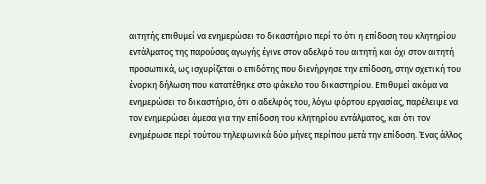αιτητής επιθυμεί να ενημερώσει το δικαστήριο περί το ότι η επίδοση του κλητηρίου εντάλματος της παρούσας αγωγής έγινε στον αδελφό του αιτητή και όχι στον αιτητή προσωπικά, ως ισχυρίζεται ο επιδότης που διενήργησε την επίδοση, στην σχετική του ένορκη δήλωση που κατατέθηκε στο φάκελο του δικαστηρίου. Επιθυμεί ακόμα να ενημερώσει το δικαστήριο, ότι ο αδελφός του, λόγω φόρτου εργασίας, παρέλειψε να τον ενημερώσει άμεσα για την επίδοση του κλητηρίου εντάλματος, και ότι τον ενημέρωσε περί τούτου τηλεφωνικά δύο μήνες περίπου μετά την επίδοση. Ένας άλλος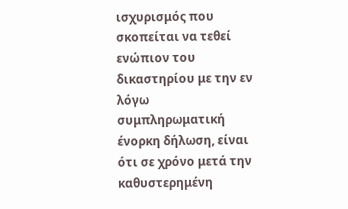ισχυρισμός που σκοπείται να τεθεί ενώπιον του δικαστηρίου με την εν λόγω συμπληρωματική ένορκη δήλωση, είναι ότι σε χρόνο μετά την καθυστερημένη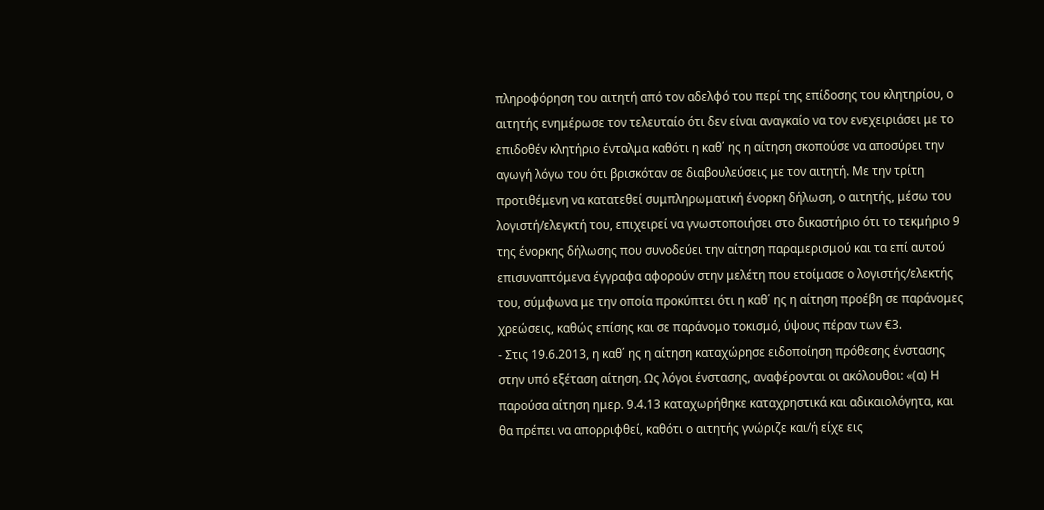πληροφόρηση του αιτητή από τον αδελφό του περί της επίδοσης του κλητηρίου, ο αιτητής ενημέρωσε τον τελευταίο ότι δεν είναι αναγκαίο να τον ενεχειριάσει με το επιδοθέν κλητήριο ένταλμα καθότι η καθ΄ ης η αίτηση σκοπούσε να αποσύρει την αγωγή λόγω του ότι βρισκόταν σε διαβουλεύσεις με τον αιτητή. Με την τρίτη προτιθέμενη να κατατεθεί συμπληρωματική ένορκη δήλωση, ο αιτητής, μέσω του λογιστή/ελεγκτή του, επιχειρεί να γνωστοποιήσει στο δικαστήριο ότι το τεκμήριο 9 της ένορκης δήλωσης που συνοδεύει την αίτηση παραμερισμού και τα επί αυτού επισυναπτόμενα έγγραφα αφορούν στην μελέτη που ετοίμασε ο λογιστής/ελεκτής του, σύμφωνα με την οποία προκύπτει ότι η καθ΄ ης η αίτηση προέβη σε παράνομες χρεώσεις, καθώς επίσης και σε παράνομο τοκισμό, ύψους πέραν των €3.
- Στις 19.6.2013, η καθ΄ ης η αίτηση καταχώρησε ειδοποίηση πρόθεσης ένστασης στην υπό εξέταση αίτηση. Ως λόγοι ένστασης, αναφέρονται οι ακόλουθοι: «(α) Η παρούσα αίτηση ημερ. 9.4.13 καταχωρήθηκε καταχρηστικά και αδικαιολόγητα, και θα πρέπει να απορριφθεί, καθότι ο αιτητής γνώριζε και/ή είχε εις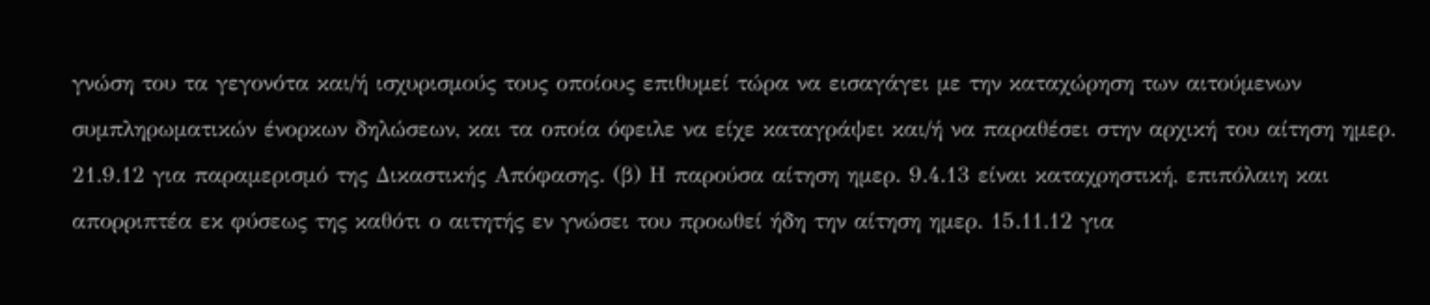γνώση του τα γεγονότα και/ή ισχυρισμούς τους οποίους επιθυμεί τώρα να εισαγάγει με την καταχώρηση των αιτούμενων συμπληρωματικών ένορκων δηλώσεων, και τα οποία όφειλε να είχε καταγράψει και/ή να παραθέσει στην αρχική του αίτηση ημερ. 21.9.12 για παραμερισμό της Δικαστικής Απόφασης. (β) Η παρούσα αίτηση ημερ. 9.4.13 είναι καταχρηστική, επιπόλαιη και απορριπτέα εκ φύσεως της καθότι ο αιτητής εν γνώσει του προωθεί ήδη την αίτηση ημερ. 15.11.12 για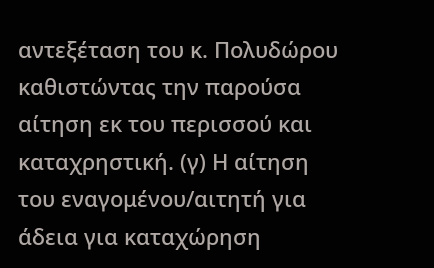αντεξέταση του κ. Πολυδώρου καθιστώντας την παρούσα αίτηση εκ του περισσού και καταχρηστική. (γ) Η αίτηση του εναγομένου/αιτητή για άδεια για καταχώρηση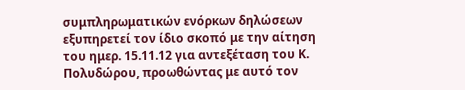συμπληρωματικών ενόρκων δηλώσεων εξυπηρετεί τον ίδιο σκοπό με την αίτηση του ημερ. 15.11.12 για αντεξέταση του Κ. Πολυδώρου, προωθώντας με αυτό τον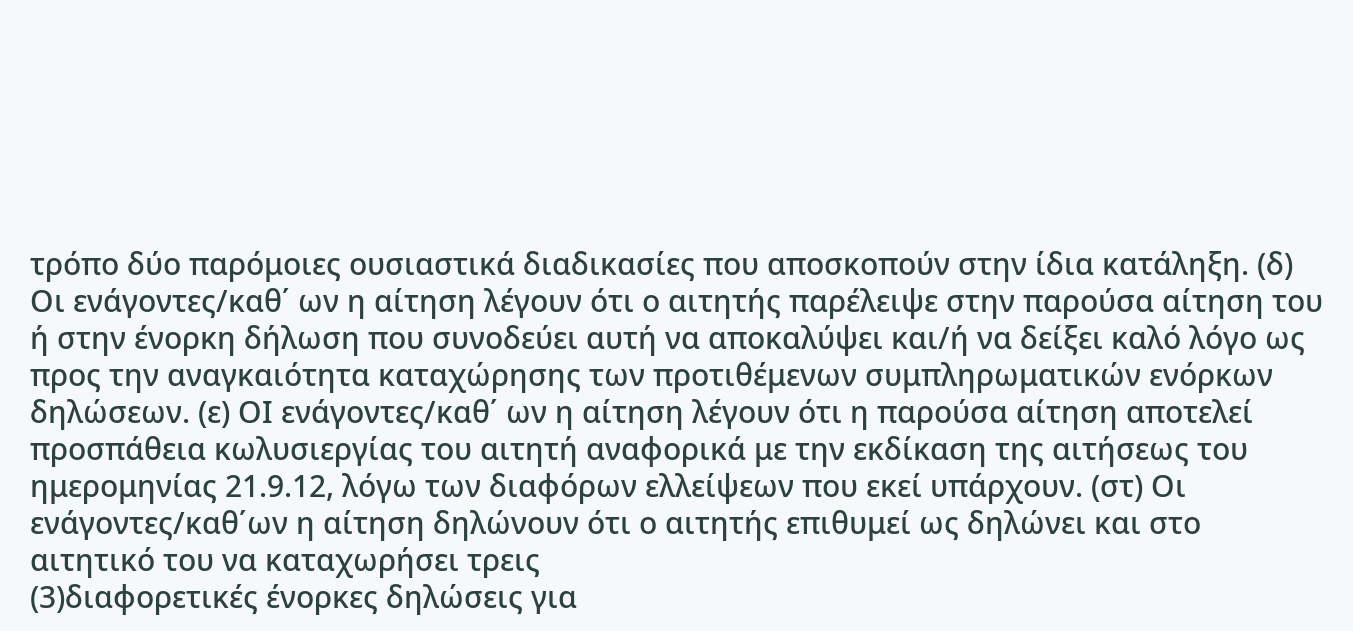τρόπο δύο παρόμοιες ουσιαστικά διαδικασίες που αποσκοπούν στην ίδια κατάληξη. (δ) Οι ενάγοντες/καθ΄ ων η αίτηση λέγουν ότι ο αιτητής παρέλειψε στην παρούσα αίτηση του ή στην ένορκη δήλωση που συνοδεύει αυτή να αποκαλύψει και/ή να δείξει καλό λόγο ως προς την αναγκαιότητα καταχώρησης των προτιθέμενων συμπληρωματικών ενόρκων δηλώσεων. (ε) ΟΙ ενάγοντες/καθ΄ ων η αίτηση λέγουν ότι η παρούσα αίτηση αποτελεί προσπάθεια κωλυσιεργίας του αιτητή αναφορικά με την εκδίκαση της αιτήσεως του ημερομηνίας 21.9.12, λόγω των διαφόρων ελλείψεων που εκεί υπάρχουν. (στ) Οι ενάγοντες/καθ΄ων η αίτηση δηλώνουν ότι ο αιτητής επιθυμεί ως δηλώνει και στο αιτητικό του να καταχωρήσει τρεις
(3)διαφορετικές ένορκες δηλώσεις για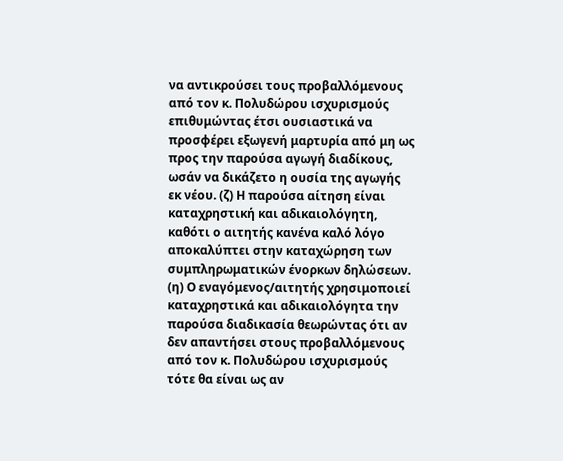να αντικρούσει τους προβαλλόμενους από τον κ. Πολυδώρου ισχυρισμούς επιθυμώντας έτσι ουσιαστικά να προσφέρει εξωγενή μαρτυρία από μη ως προς την παρούσα αγωγή διαδίκους, ωσάν να δικάζετο η ουσία της αγωγής εκ νέου. (ζ) Η παρούσα αίτηση είναι καταχρηστική και αδικαιολόγητη, καθότι ο αιτητής κανένα καλό λόγο αποκαλύπτει στην καταχώρηση των συμπληρωματικών ένορκων δηλώσεων. (η) Ο εναγόμενος/αιτητής χρησιμοποιεί καταχρηστικά και αδικαιολόγητα την παρούσα διαδικασία θεωρώντας ότι αν δεν απαντήσει στους προβαλλόμενους από τον κ. Πολυδώρου ισχυρισμούς τότε θα είναι ως αν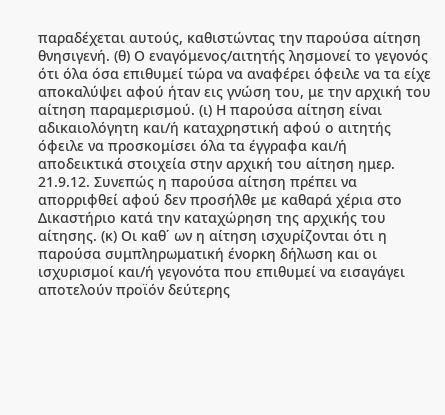παραδέχεται αυτούς, καθιστώντας την παρούσα αίτηση θνησιγενή. (θ) Ο εναγόμενος/αιτητής λησμονεί το γεγονός ότι όλα όσα επιθυμεί τώρα να αναφέρει όφειλε να τα είχε αποκαλύψει αφού ήταν εις γνώση του, με την αρχική του αίτηση παραμερισμού. (ι) Η παρούσα αίτηση είναι αδικαιολόγητη και/ή καταχρηστική αφού ο αιτητής όφειλε να προσκομίσει όλα τα έγγραφα και/ή αποδεικτικά στοιχεία στην αρχική του αίτηση ημερ. 21.9.12. Συνεπώς η παρούσα αίτηση πρέπει να απορριφθεί αφού δεν προσήλθε με καθαρά χέρια στο Δικαστήριο κατά την καταχώρηση της αρχικής του αίτησης. (κ) Οι καθ΄ ων η αίτηση ισχυρίζονται ότι η παρούσα συμπληρωματική ένορκη δήλωση και οι ισχυρισμοί και/ή γεγονότα που επιθυμεί να εισαγάγει αποτελούν προϊόν δεύτερης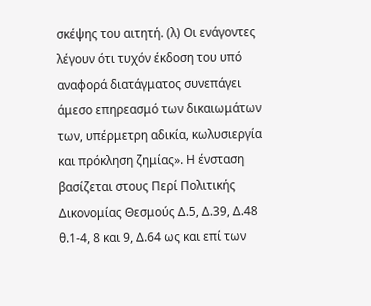σκέψης του αιτητή. (λ) Οι ενάγοντες λέγουν ότι τυχόν έκδοση του υπό αναφορά διατάγματος συνεπάγει άμεσο επηρεασμό των δικαιωμάτων των, υπέρμετρη αδικία, κωλυσιεργία και πρόκληση ζημίας». Η ένσταση βασίζεται στους Περί Πολιτικής Δικονομίας Θεσμούς Δ.5, Δ.39, Δ.48 θ.1-4, 8 και 9, Δ.64 ως και επί των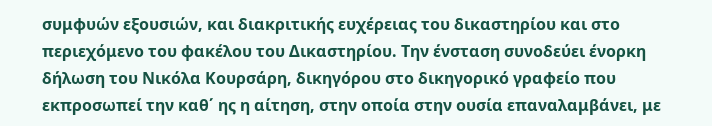συμφυών εξουσιών, και διακριτικής ευχέρειας του δικαστηρίου και στο περιεχόμενο του φακέλου του Δικαστηρίου. Την ένσταση συνοδεύει ένορκη δήλωση του Νικόλα Κουρσάρη, δικηγόρου στο δικηγορικό γραφείο που εκπροσωπεί την καθ΄ ης η αίτηση, στην οποία στην ουσία επαναλαμβάνει, με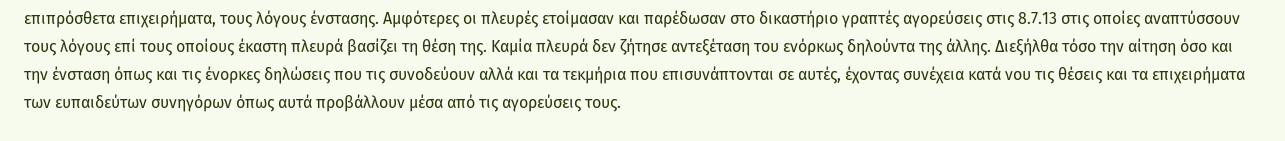επιπρόσθετα επιχειρήματα, τους λόγους ένστασης. Αμφότερες οι πλευρές ετοίμασαν και παρέδωσαν στο δικαστήριο γραπτές αγορεύσεις στις 8.7.13 στις οποίες αναπτύσσουν τους λόγους επί τους οποίους έκαστη πλευρά βασίζει τη θέση της. Καμία πλευρά δεν ζήτησε αντεξέταση του ενόρκως δηλούντα της άλλης. Διεξήλθα τόσο την αίτηση όσο και την ένσταση όπως και τις ένορκες δηλώσεις που τις συνοδεύουν αλλά και τα τεκμήρια που επισυνάπτονται σε αυτές, έχοντας συνέχεια κατά νου τις θέσεις και τα επιχειρήματα των ευπαιδεύτων συνηγόρων όπως αυτά προβάλλουν μέσα από τις αγορεύσεις τους.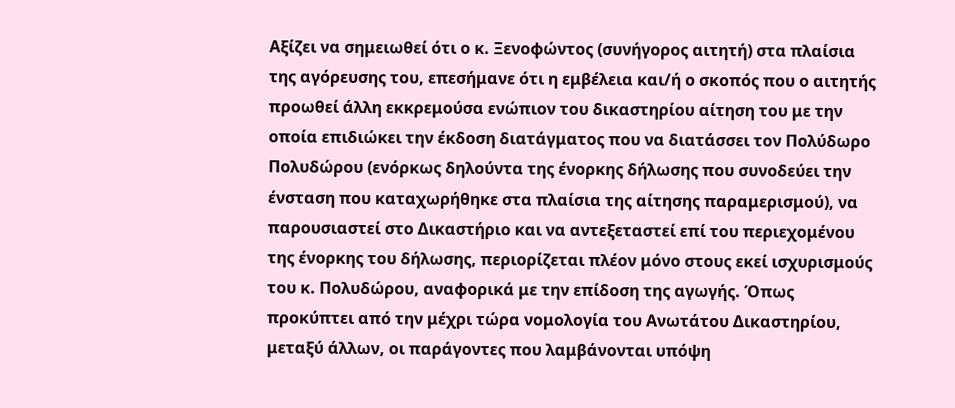Αξίζει να σημειωθεί ότι ο κ. Ξενοφώντος (συνήγορος αιτητή) στα πλαίσια της αγόρευσης του, επεσήμανε ότι η εμβέλεια και/ή ο σκοπός που ο αιτητής προωθεί άλλη εκκρεμούσα ενώπιον του δικαστηρίου αίτηση του με την οποία επιδιώκει την έκδοση διατάγματος που να διατάσσει τον Πολύδωρο Πολυδώρου (ενόρκως δηλούντα της ένορκης δήλωσης που συνοδεύει την ένσταση που καταχωρήθηκε στα πλαίσια της αίτησης παραμερισμού), να παρουσιαστεί στο Δικαστήριο και να αντεξεταστεί επί του περιεχομένου της ένορκης του δήλωσης, περιορίζεται πλέον μόνο στους εκεί ισχυρισμούς του κ. Πολυδώρου, αναφορικά με την επίδοση της αγωγής. Όπως προκύπτει από την μέχρι τώρα νομολογία του Ανωτάτου Δικαστηρίου, μεταξύ άλλων, οι παράγοντες που λαμβάνονται υπόψη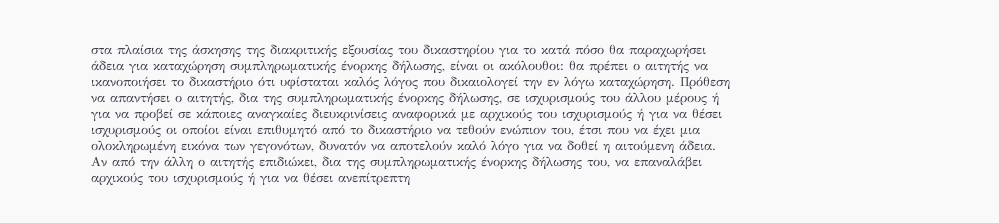στα πλαίσια της άσκησης της διακριτικής εξουσίας του δικαστηρίου για το κατά πόσο θα παραχωρήσει άδεια για καταχώρηση συμπληρωματικής ένορκης δήλωσης, είναι οι ακόλουθοι: θα πρέπει ο αιτητής να ικανοποιήσει το δικαστήριο ότι υφίσταται καλός λόγος που δικαιολογεί την εν λόγω καταχώρηση. Πρόθεση να απαντήσει ο αιτητής, δια της συμπληρωματικής ένορκης δήλωσης, σε ισχυρισμούς του άλλου μέρους ή για να προβεί σε κάποιες αναγκαίες διευκρινίσεις αναφορικά με αρχικούς του ισχυρισμούς ή για να θέσει ισχυρισμούς οι οποίοι είναι επιθυμητό από το δικαστήριο να τεθούν ενώπιον του, έτσι που να έχει μια ολοκληρωμένη εικόνα των γεγονότων, δυνατόν να αποτελούν καλό λόγο για να δοθεί η αιτούμενη άδεια. Αν από την άλλη ο αιτητής επιδιώκει, δια της συμπληρωματικής ένορκης δήλωσης του, να επαναλάβει αρχικούς του ισχυρισμούς ή για να θέσει ανεπίτρεπτη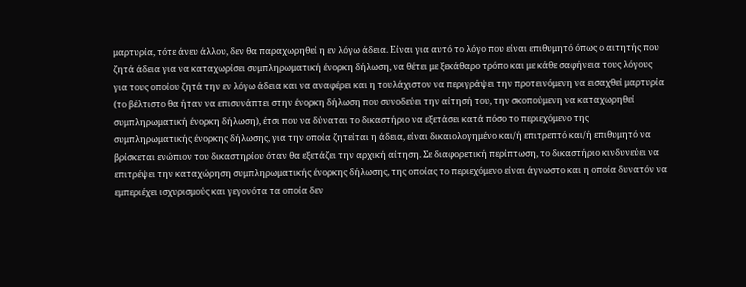μαρτυρία, τότε άνευ άλλου, δεν θα παραχωρηθεί η εν λόγω άδεια. Είναι για αυτό το λόγο που είναι επιθυμητό όπως ο αιτητής που ζητά άδεια για να καταχωρίσει συμπληρωματική ένορκη δήλωση, να θέτει με ξεκάθαρο τρόπο και με κάθε σαφήνεια τους λόγους για τους οποίου ζητά την εν λόγω άδεια και να αναφέρει και η τουλάχιστον να περιγράψει την προτεινόμενη να εισαχθεί μαρτυρία (το βέλτιστο θα ήταν να επισυνάπτει στην ένορκη δήλωση που συνοδεύει την αίτησή του, την σκοπούμενη να καταχωρηθεί συμπληρωματική ένορκη δήλωση), έτσι που να δύναται το δικαστήριο να εξετάσει κατά πόσο το περιεχόμενο της συμπληρωματικής ένορκης δήλωσης, για την οποία ζητείται η άδεια, είναι δικαιολογημένο και/ή επιτρεπτό και/ή επιθυμητό να βρίσκεται ενώπιον του δικαστηρίου όταν θα εξετάζει την αρχική αίτηση. Σε διαφορετική περίπτωση, το δικαστήριο κινδυνεύει να επιτρέψει την καταχώρηση συμπληρωματικής ένορκης δήλωσης, της οποίας το περιεχόμενο είναι άγνωστο και η οποία δυνατόν να εμπεριέχει ισχυρισμούς και γεγονότα τα οποία δεν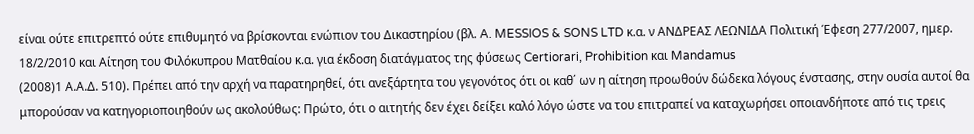είναι ούτε επιτρεπτό ούτε επιθυμητό να βρίσκονται ενώπιον του Δικαστηρίου (βλ. A. MESSIOS & SONS LTD κ.α. ν ΑΝΔΡΕΑΣ ΛΕΩΝΙΔΑ Πολιτική Έφεση 277/2007, ημερ. 18/2/2010 και Αίτηση του Φιλόκυπρου Ματθαίου κ.α. για έκδοση διατάγματος της φύσεως Certiorari, Prohibition και Mandamus
(2008)1 Α.Α.Δ. 510). Πρέπει από την αρχή να παρατηρηθεί, ότι ανεξάρτητα του γεγονότος ότι οι καθ΄ ων η αίτηση προωθούν δώδεκα λόγους ένστασης, στην ουσία αυτοί θα μπορούσαν να κατηγοριοποιηθούν ως ακολούθως: Πρώτο, ότι ο αιτητής δεν έχει δείξει καλό λόγο ώστε να του επιτραπεί να καταχωρήσει οποιανδήποτε από τις τρεις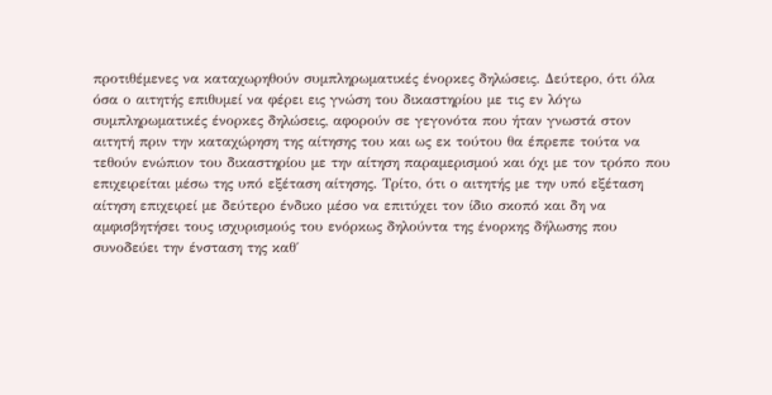προτιθέμενες να καταχωρηθούν συμπληρωματικές ένορκες δηλώσεις. Δεύτερο, ότι όλα όσα ο αιτητής επιθυμεί να φέρει εις γνώση του δικαστηρίου με τις εν λόγω συμπληρωματικές ένορκες δηλώσεις, αφορούν σε γεγονότα που ήταν γνωστά στον αιτητή πριν την καταχώρηση της αίτησης του και ως εκ τούτου θα έπρεπε τούτα να τεθούν ενώπιον του δικαστηρίου με την αίτηση παραμερισμού και όχι με τον τρόπο που επιχειρείται μέσω της υπό εξέταση αίτησης. Τρίτο, ότι ο αιτητής με την υπό εξέταση αίτηση επιχειρεί με δεύτερο ένδικο μέσο να επιτύχει τον ίδιο σκοπό και δη να αμφισβητήσει τους ισχυρισμούς του ενόρκως δηλούντα της ένορκης δήλωσης που συνοδεύει την ένσταση της καθ΄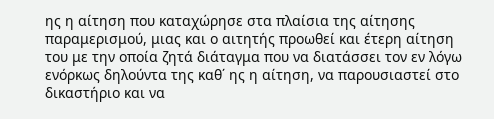ης η αίτηση που καταχώρησε στα πλαίσια της αίτησης παραμερισμού, μιας και ο αιτητής προωθεί και έτερη αίτηση του με την οποία ζητά διάταγμα που να διατάσσει τον εν λόγω ενόρκως δηλούντα της καθ΄ ης η αίτηση, να παρουσιαστεί στο δικαστήριο και να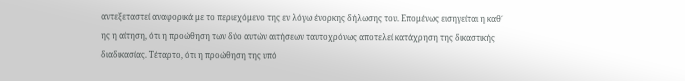αντεξεταστεί αναφορικά με το περιεχόμενο της εν λόγω ένορκης δήλωσης του. Επομένως εισηγείται η καθ΄ ης η αίτηση, ότι η προώθηση των δύο αυτών αιτήσεων ταυτοχρόνως αποτελεί κατάχρηση της δικαστικής διαδικασίας. Τέταρτο, ότι η προώθηση της υπό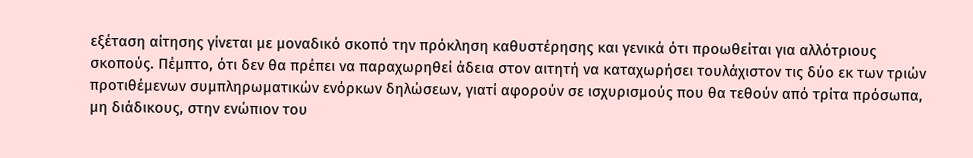εξέταση αίτησης γίνεται με μοναδικό σκοπό την πρόκληση καθυστέρησης και γενικά ότι προωθείται για αλλότριους σκοπούς. Πέμπτο, ότι δεν θα πρέπει να παραχωρηθεί άδεια στον αιτητή να καταχωρήσει τουλάχιστον τις δύο εκ των τριών προτιθέμενων συμπληρωματικών ενόρκων δηλώσεων, γιατί αφορούν σε ισχυρισμούς που θα τεθούν από τρίτα πρόσωπα, μη διάδικους, στην ενώπιον του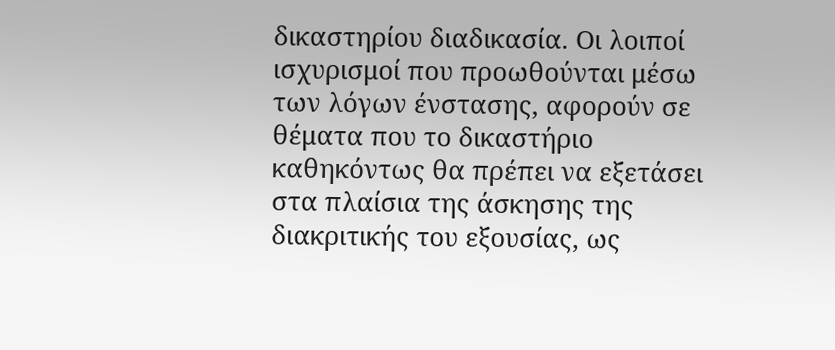δικαστηρίου διαδικασία. Οι λοιποί ισχυρισμοί που προωθούνται μέσω των λόγων ένστασης, αφορούν σε θέματα που το δικαστήριο καθηκόντως θα πρέπει να εξετάσει στα πλαίσια της άσκησης της διακριτικής του εξουσίας, ως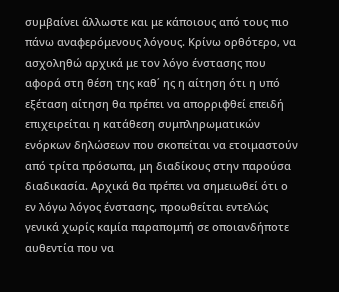συμβαίνει άλλωστε και με κάποιους από τους πιο πάνω αναφερόμενους λόγους. Κρίνω ορθότερο, να ασχοληθώ αρχικά με τον λόγο ένστασης που αφορά στη θέση της καθ΄ ης η αίτηση ότι η υπό εξέταση αίτηση θα πρέπει να απορριφθεί επειδή επιχειρείται η κατάθεση συμπληρωματικών ενόρκων δηλώσεων που σκοπείται να ετοιμαστούν από τρίτα πρόσωπα, μη διαδίκους στην παρούσα διαδικασία. Αρχικά θα πρέπει να σημειωθεί ότι ο εν λόγω λόγος ένστασης, προωθείται εντελώς γενικά χωρίς καμία παραπομπή σε οποιανδήποτε αυθεντία που να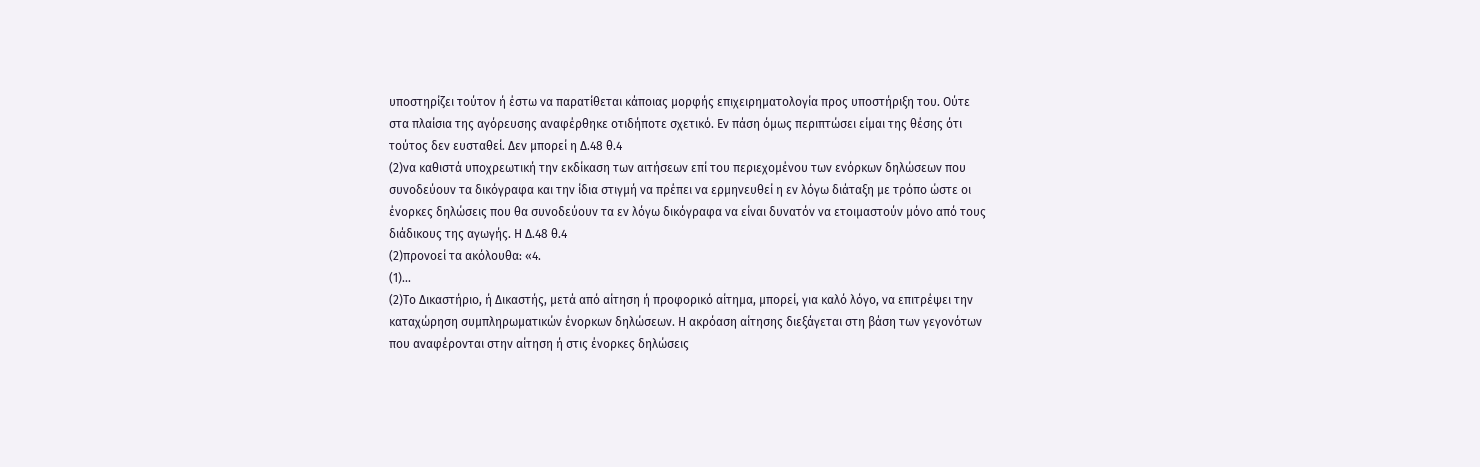υποστηρίζει τούτον ή έστω να παρατίθεται κάποιας μορφής επιχειρηματολογία προς υποστήριξη του. Ούτε στα πλαίσια της αγόρευσης αναφέρθηκε οτιδήποτε σχετικό. Εν πάση όμως περιπτώσει είμαι της θέσης ότι τούτος δεν ευσταθεί. Δεν μπορεί η Δ.48 θ.4
(2)να καθιστά υποχρεωτική την εκδίκαση των αιτήσεων επί του περιεχομένου των ενόρκων δηλώσεων που συνοδεύουν τα δικόγραφα και την ίδια στιγμή να πρέπει να ερμηνευθεί η εν λόγω διάταξη με τρόπο ώστε οι ένορκες δηλώσεις που θα συνοδεύουν τα εν λόγω δικόγραφα να είναι δυνατόν να ετοιμαστούν μόνο από τους διάδικους της αγωγής. Η Δ.48 θ.4
(2)προνοεί τα ακόλουθα: «4.
(1)...
(2)Το Δικαστήριο, ή Δικαστής, μετά από αίτηση ή προφορικό αίτημα, μπορεί, για καλό λόγο, να επιτρέψει την καταχώρηση συμπληρωματικών ένορκων δηλώσεων. Η ακρόαση αίτησης διεξάγεται στη βάση των γεγονότων που αναφέρονται στην αίτηση ή στις ένορκες δηλώσεις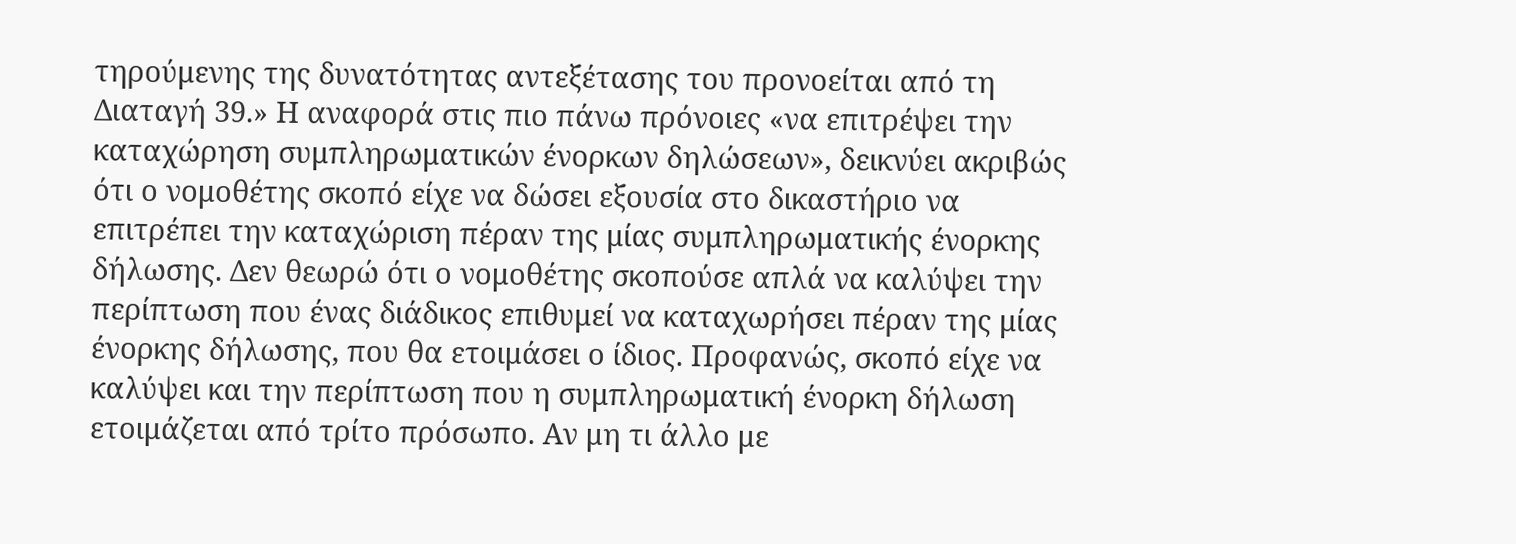τηρούμενης της δυνατότητας αντεξέτασης του προνοείται από τη Διαταγή 39.» Η αναφορά στις πιο πάνω πρόνοιες «να επιτρέψει την καταχώρηση συμπληρωματικών ένορκων δηλώσεων», δεικνύει ακριβώς ότι ο νομοθέτης σκοπό είχε να δώσει εξουσία στο δικαστήριο να επιτρέπει την καταχώριση πέραν της μίας συμπληρωματικής ένορκης δήλωσης. Δεν θεωρώ ότι ο νομοθέτης σκοπούσε απλά να καλύψει την περίπτωση που ένας διάδικος επιθυμεί να καταχωρήσει πέραν της μίας ένορκης δήλωσης, που θα ετοιμάσει ο ίδιος. Προφανώς, σκοπό είχε να καλύψει και την περίπτωση που η συμπληρωματική ένορκη δήλωση ετοιμάζεται από τρίτο πρόσωπο. Αν μη τι άλλο με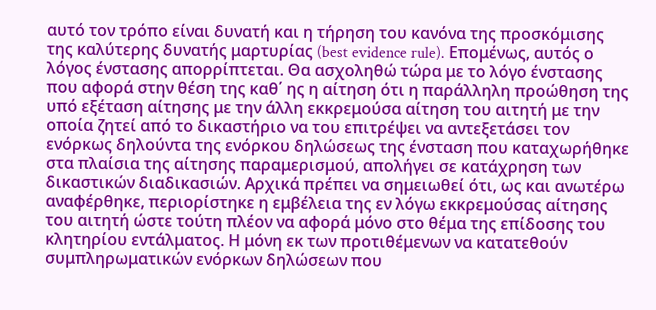αυτό τον τρόπο είναι δυνατή και η τήρηση του κανόνα της προσκόμισης της καλύτερης δυνατής μαρτυρίας (best evidence rule). Επομένως, αυτός ο λόγος ένστασης απορρίπτεται. Θα ασχοληθώ τώρα με το λόγο ένστασης που αφορά στην θέση της καθ΄ ης η αίτηση ότι η παράλληλη προώθηση της υπό εξέταση αίτησης με την άλλη εκκρεμούσα αίτηση του αιτητή με την οποία ζητεί από το δικαστήριο να του επιτρέψει να αντεξετάσει τον ενόρκως δηλούντα της ενόρκου δηλώσεως της ένσταση που καταχωρήθηκε στα πλαίσια της αίτησης παραμερισμού, απολήγει σε κατάχρηση των δικαστικών διαδικασιών. Αρχικά πρέπει να σημειωθεί ότι, ως και ανωτέρω αναφέρθηκε, περιορίστηκε η εμβέλεια της εν λόγω εκκρεμούσας αίτησης του αιτητή ώστε τούτη πλέον να αφορά μόνο στο θέμα της επίδοσης του κλητηρίου εντάλματος. Η μόνη εκ των προτιθέμενων να κατατεθούν συμπληρωματικών ενόρκων δηλώσεων που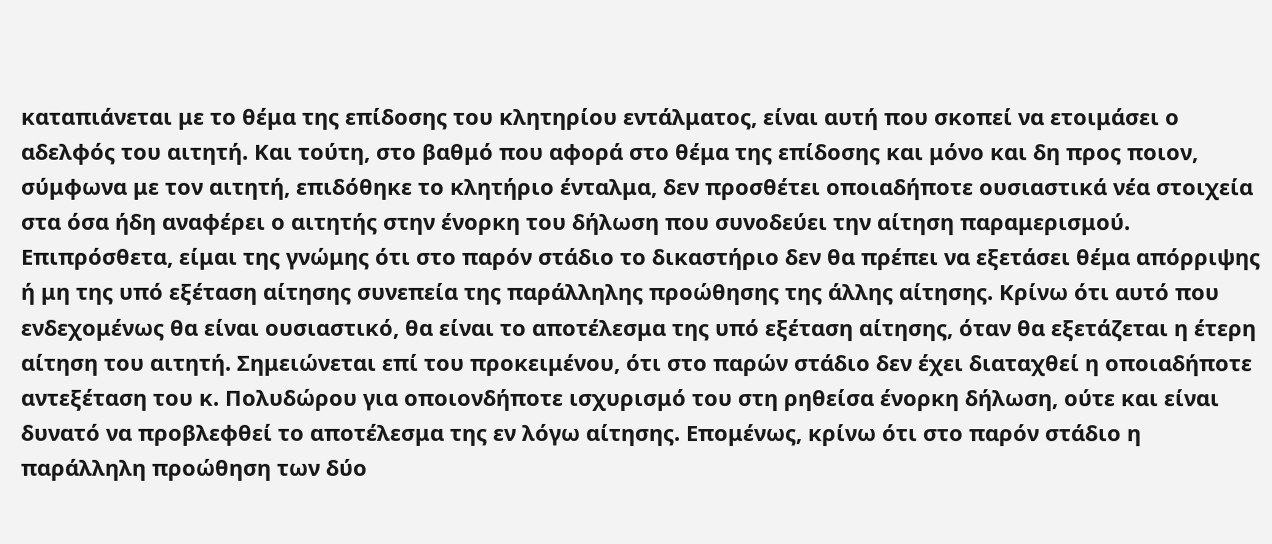καταπιάνεται με το θέμα της επίδοσης του κλητηρίου εντάλματος, είναι αυτή που σκοπεί να ετοιμάσει ο αδελφός του αιτητή. Και τούτη, στο βαθμό που αφορά στο θέμα της επίδοσης και μόνο και δη προς ποιον, σύμφωνα με τον αιτητή, επιδόθηκε το κλητήριο ένταλμα, δεν προσθέτει οποιαδήποτε ουσιαστικά νέα στοιχεία στα όσα ήδη αναφέρει ο αιτητής στην ένορκη του δήλωση που συνοδεύει την αίτηση παραμερισμού. Επιπρόσθετα, είμαι της γνώμης ότι στο παρόν στάδιο το δικαστήριο δεν θα πρέπει να εξετάσει θέμα απόρριψης ή μη της υπό εξέταση αίτησης συνεπεία της παράλληλης προώθησης της άλλης αίτησης. Κρίνω ότι αυτό που ενδεχομένως θα είναι ουσιαστικό, θα είναι το αποτέλεσμα της υπό εξέταση αίτησης, όταν θα εξετάζεται η έτερη αίτηση του αιτητή. Σημειώνεται επί του προκειμένου, ότι στο παρών στάδιο δεν έχει διαταχθεί η οποιαδήποτε αντεξέταση του κ. Πολυδώρου για οποιονδήποτε ισχυρισμό του στη ρηθείσα ένορκη δήλωση, ούτε και είναι δυνατό να προβλεφθεί το αποτέλεσμα της εν λόγω αίτησης. Επομένως, κρίνω ότι στο παρόν στάδιο η παράλληλη προώθηση των δύο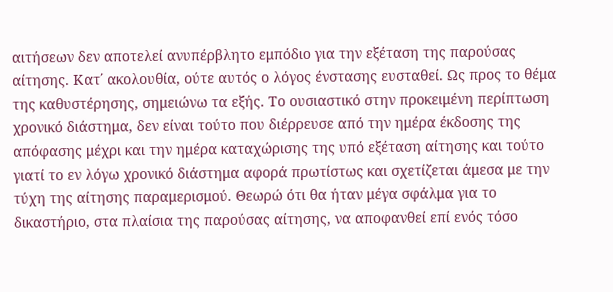αιτήσεων δεν αποτελεί ανυπέρβλητο εμπόδιο για την εξέταση της παρούσας αίτησης. Κατ΄ ακολουθία, ούτε αυτός ο λόγος ένστασης ευσταθεί. Ως προς το θέμα της καθυστέρησης, σημειώνω τα εξής. Το ουσιαστικό στην προκειμένη περίπτωση χρονικό διάστημα, δεν είναι τούτο που διέρρευσε από την ημέρα έκδοσης της απόφασης μέχρι και την ημέρα καταχώρισης της υπό εξέταση αίτησης και τούτο γιατί το εν λόγω χρονικό διάστημα αφορά πρωτίστως και σχετίζεται άμεσα με την τύχη της αίτησης παραμερισμού. Θεωρώ ότι θα ήταν μέγα σφάλμα για το δικαστήριο, στα πλαίσια της παρούσας αίτησης, να αποφανθεί επί ενός τόσο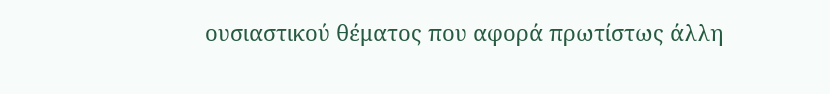ουσιαστικού θέματος που αφορά πρωτίστως άλλη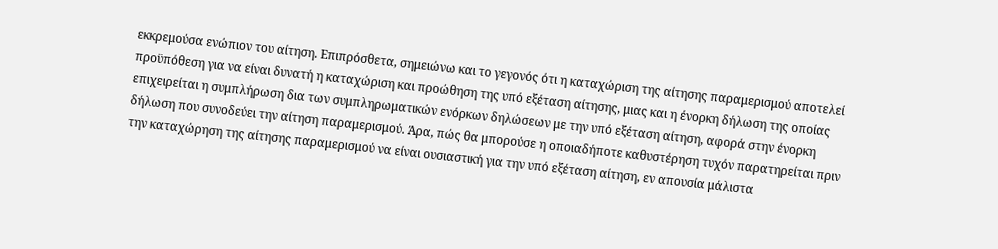εκκρεμούσα ενώπιον του αίτηση. Επιπρόσθετα, σημειώνω και το γεγονός ότι η καταχώριση της αίτησης παραμερισμού αποτελεί προϋπόθεση για να είναι δυνατή η καταχώριση και προώθηση της υπό εξέταση αίτησης, μιας και η ένορκη δήλωση της οποίας επιχειρείται η συμπλήρωση δια των συμπληρωματικών ενόρκων δηλώσεων με την υπό εξέταση αίτηση, αφορά στην ένορκη δήλωση που συνοδεύει την αίτηση παραμερισμού. Άρα, πώς θα μπορούσε η οποιαδήποτε καθυστέρηση τυχόν παρατηρείται πριν την καταχώρηση της αίτησης παραμερισμού να είναι ουσιαστική για την υπό εξέταση αίτηση, εν απουσία μάλιστα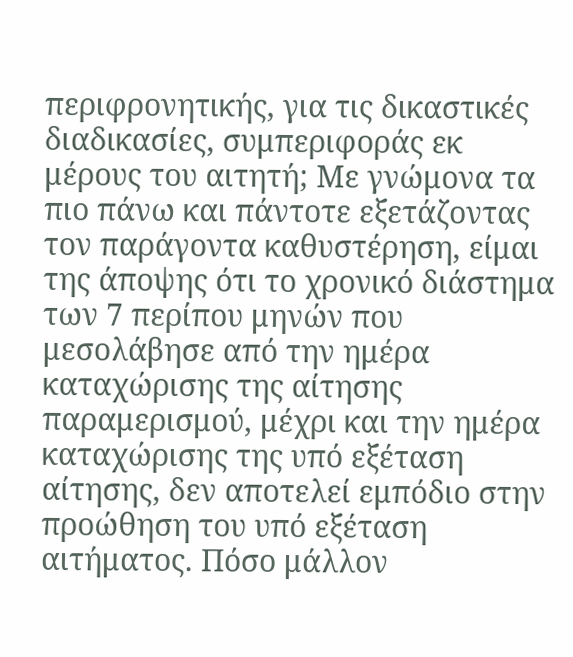περιφρονητικής, για τις δικαστικές διαδικασίες, συμπεριφοράς εκ μέρους του αιτητή; Με γνώμονα τα πιο πάνω και πάντοτε εξετάζοντας τον παράγοντα καθυστέρηση, είμαι της άποψης ότι το χρονικό διάστημα των 7 περίπου μηνών που μεσολάβησε από την ημέρα καταχώρισης της αίτησης παραμερισμού, μέχρι και την ημέρα καταχώρισης της υπό εξέταση αίτησης, δεν αποτελεί εμπόδιο στην προώθηση του υπό εξέταση αιτήματος. Πόσο μάλλον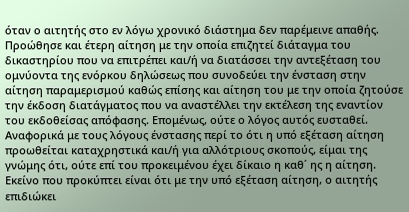όταν ο αιτητής στο εν λόγω χρονικό διάστημα δεν παρέμεινε απαθής. Προώθησε και έτερη αίτηση με την οποία επιζητεί διάταγμα του δικαστηρίου που να επιτρέπει και/ή να διατάσσει την αντεξέταση του ομνύοντα της ενόρκου δηλώσεως που συνοδεύει την ένσταση στην αίτηση παραμερισμού καθώς επίσης και αίτηση του με την οποία ζητούσε την έκδοση διατάγματος που να αναστέλλει την εκτέλεση της εναντίον του εκδοθείσας απόφασης. Επομένως, ούτε ο λόγος αυτός ευσταθεί. Αναφορικά με τους λόγους ένστασης περί το ότι η υπό εξέταση αίτηση προωθείται καταχρηστικά και/ή για αλλότριους σκοπούς, είμαι της γνώμης ότι, ούτε επί του προκειμένου έχει δίκαιο η καθ΄ ης η αίτηση. Εκείνο που προκύπτει είναι ότι με την υπό εξέταση αίτηση, ο αιτητής επιδιώκει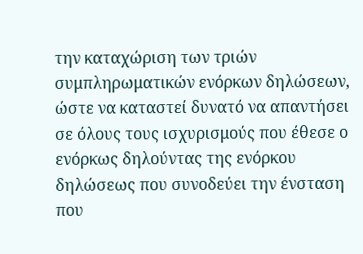την καταχώριση των τριών συμπληρωματικών ενόρκων δηλώσεων, ώστε να καταστεί δυνατό να απαντήσει σε όλους τους ισχυρισμούς που έθεσε ο ενόρκως δηλούντας της ενόρκου δηλώσεως που συνοδεύει την ένσταση που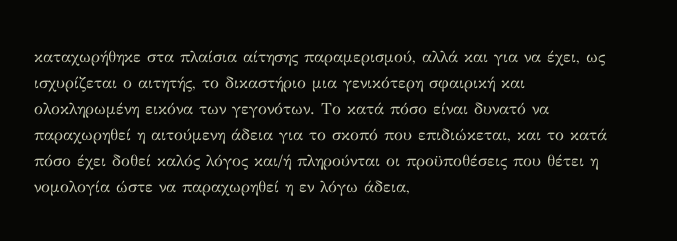καταχωρήθηκε στα πλαίσια αίτησης παραμερισμού, αλλά και για να έχει, ως ισχυρίζεται ο αιτητής, το δικαστήριο μια γενικότερη σφαιρική και ολοκληρωμένη εικόνα των γεγονότων. Το κατά πόσο είναι δυνατό να παραχωρηθεί η αιτούμενη άδεια για το σκοπό που επιδιώκεται, και το κατά πόσο έχει δοθεί καλός λόγος και/ή πληρούνται οι προϋποθέσεις που θέτει η νομολογία ώστε να παραχωρηθεί η εν λόγω άδεια,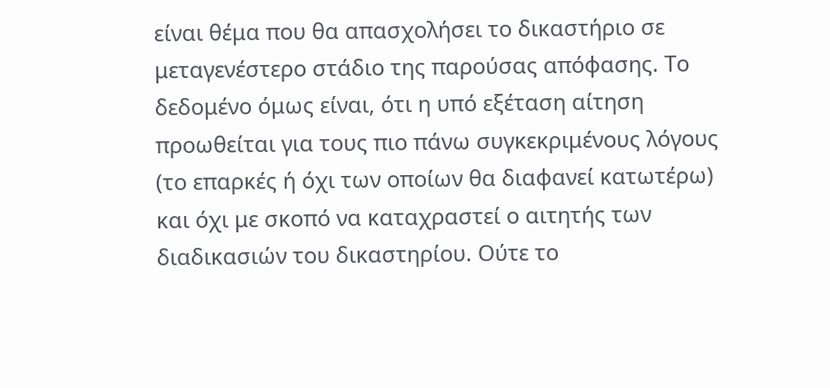είναι θέμα που θα απασχολήσει το δικαστήριο σε μεταγενέστερο στάδιο της παρούσας απόφασης. Το δεδομένο όμως είναι, ότι η υπό εξέταση αίτηση προωθείται για τους πιο πάνω συγκεκριμένους λόγους (το επαρκές ή όχι των οποίων θα διαφανεί κατωτέρω) και όχι με σκοπό να καταχραστεί ο αιτητής των διαδικασιών του δικαστηρίου. Ούτε το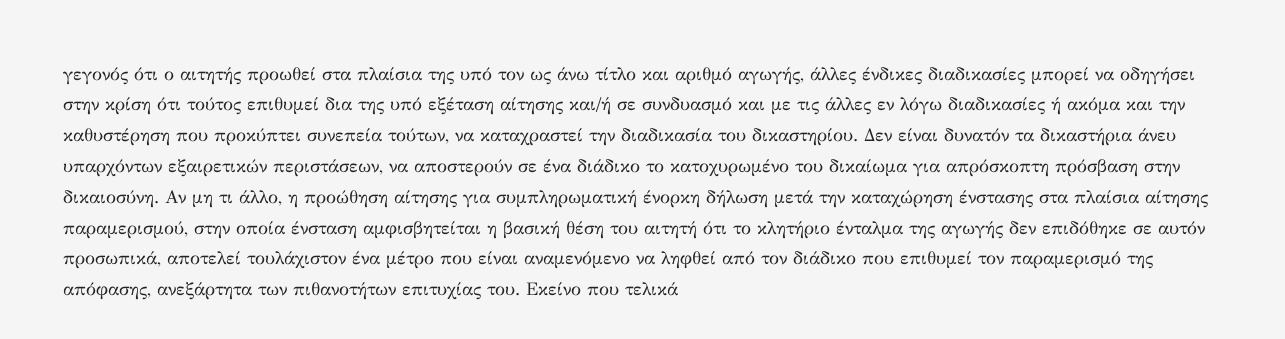γεγονός ότι ο αιτητής προωθεί στα πλαίσια της υπό τον ως άνω τίτλο και αριθμό αγωγής, άλλες ένδικες διαδικασίες μπορεί να οδηγήσει στην κρίση ότι τούτος επιθυμεί δια της υπό εξέταση αίτησης και/ή σε συνδυασμό και με τις άλλες εν λόγω διαδικασίες ή ακόμα και την καθυστέρηση που προκύπτει συνεπεία τούτων, να καταχραστεί την διαδικασία του δικαστηρίου. Δεν είναι δυνατόν τα δικαστήρια άνευ υπαρχόντων εξαιρετικών περιστάσεων, να αποστερούν σε ένα διάδικο το κατοχυρωμένο του δικαίωμα για απρόσκοπτη πρόσβαση στην δικαιοσύνη. Αν μη τι άλλο, η προώθηση αίτησης για συμπληρωματική ένορκη δήλωση μετά την καταχώρηση ένστασης στα πλαίσια αίτησης παραμερισμού, στην οποία ένσταση αμφισβητείται η βασική θέση του αιτητή ότι το κλητήριο ένταλμα της αγωγής δεν επιδόθηκε σε αυτόν προσωπικά, αποτελεί τουλάχιστον ένα μέτρο που είναι αναμενόμενο να ληφθεί από τον διάδικο που επιθυμεί τον παραμερισμό της απόφασης, ανεξάρτητα των πιθανοτήτων επιτυχίας του. Εκείνο που τελικά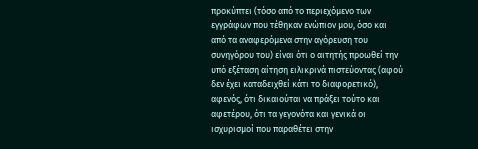προκύπτει (τόσο από το περιεχόμενο των εγγράφων που τέθηκαν ενώπιον μου, όσο και από τα αναφερόμενα στην αγόρευση του συνηγόρου του) είναι ότι ο αιτητής προωθεί την υπό εξέταση αίτηση ειλικρινά πιστεύοντας (αφού δεν έχει καταδειχθεί κάτι το διαφορετικό), αφενός, ότι δικαιούται να πράξει τούτο και αφετέρου, ότι τα γεγονότα και γενικά οι ισχυρισμοί που παραθέτει στην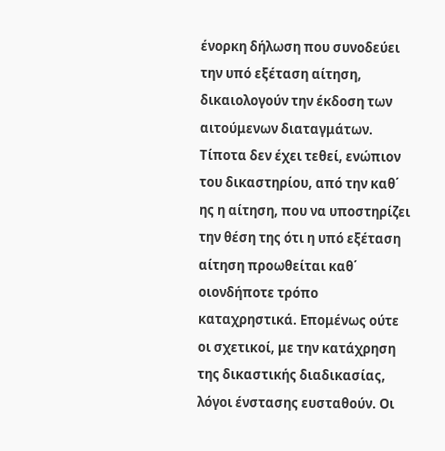ένορκη δήλωση που συνοδεύει την υπό εξέταση αίτηση, δικαιολογούν την έκδοση των αιτούμενων διαταγμάτων. Τίποτα δεν έχει τεθεί, ενώπιον του δικαστηρίου, από την καθ΄ ης η αίτηση, που να υποστηρίζει την θέση της ότι η υπό εξέταση αίτηση προωθείται καθ΄ οιονδήποτε τρόπο καταχρηστικά. Επομένως ούτε οι σχετικοί, με την κατάχρηση της δικαστικής διαδικασίας, λόγοι ένστασης ευσταθούν. Οι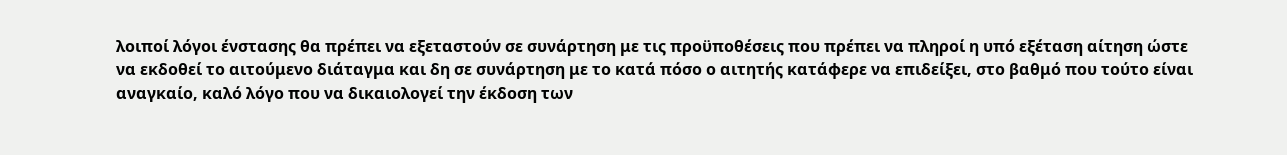λοιποί λόγοι ένστασης θα πρέπει να εξεταστούν σε συνάρτηση με τις προϋποθέσεις που πρέπει να πληροί η υπό εξέταση αίτηση ώστε να εκδοθεί το αιτούμενο διάταγμα και δη σε συνάρτηση με το κατά πόσο ο αιτητής κατάφερε να επιδείξει, στο βαθμό που τούτο είναι αναγκαίο, καλό λόγο που να δικαιολογεί την έκδοση των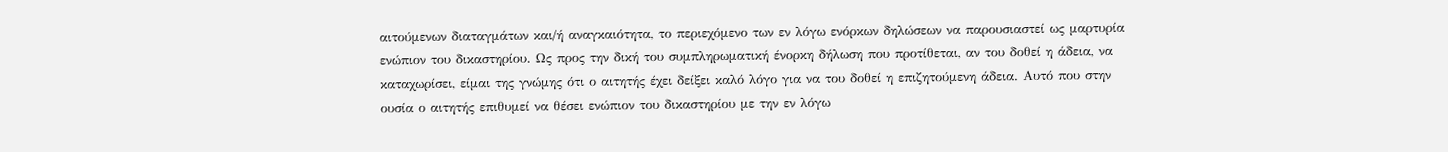αιτούμενων διαταγμάτων και/ή αναγκαιότητα, το περιεχόμενο των εν λόγω ενόρκων δηλώσεων να παρουσιαστεί ως μαρτυρία ενώπιον του δικαστηρίου. Ως προς την δική του συμπληρωματική ένορκη δήλωση που προτίθεται, αν του δοθεί η άδεια, να καταχωρίσει, είμαι της γνώμης ότι ο αιτητής έχει δείξει καλό λόγο για να του δοθεί η επιζητούμενη άδεια. Αυτό που στην ουσία ο αιτητής επιθυμεί να θέσει ενώπιον του δικαστηρίου με την εν λόγω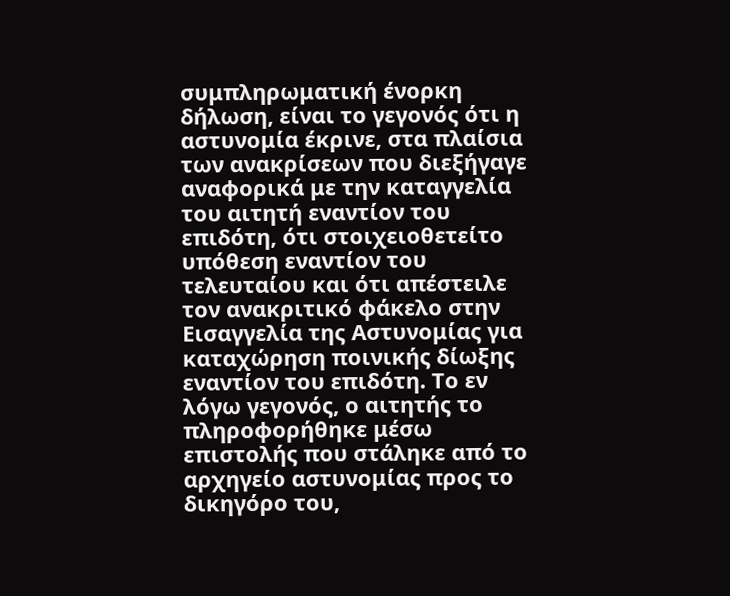συμπληρωματική ένορκη δήλωση, είναι το γεγονός ότι η αστυνομία έκρινε, στα πλαίσια των ανακρίσεων που διεξήγαγε αναφορικά με την καταγγελία του αιτητή εναντίον του επιδότη, ότι στοιχειοθετείτο υπόθεση εναντίον του τελευταίου και ότι απέστειλε τον ανακριτικό φάκελο στην Εισαγγελία της Αστυνομίας για καταχώρηση ποινικής δίωξης εναντίον του επιδότη. Το εν λόγω γεγονός, ο αιτητής το πληροφορήθηκε μέσω επιστολής που στάληκε από το αρχηγείο αστυνομίας προς το δικηγόρο του,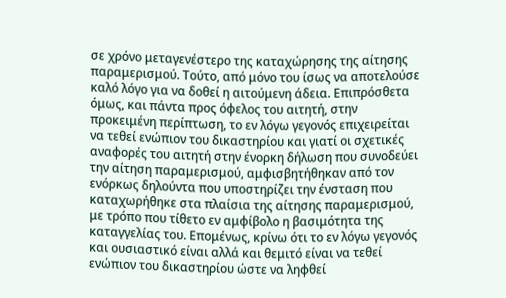σε χρόνο μεταγενέστερο της καταχώρησης της αίτησης παραμερισμού. Τούτο, από μόνο του ίσως να αποτελούσε καλό λόγο για να δοθεί η αιτούμενη άδεια. Επιπρόσθετα όμως, και πάντα προς όφελος του αιτητή, στην προκειμένη περίπτωση, το εν λόγω γεγονός επιχειρείται να τεθεί ενώπιον του δικαστηρίου και γιατί οι σχετικές αναφορές του αιτητή στην ένορκη δήλωση που συνοδεύει την αίτηση παραμερισμού, αμφισβητήθηκαν από τον ενόρκως δηλούντα που υποστηρίζει την ένσταση που καταχωρήθηκε στα πλαίσια της αίτησης παραμερισμού, με τρόπο που τίθετο εν αμφίβολο η βασιμότητα της καταγγελίας του. Επομένως, κρίνω ότι το εν λόγω γεγονός και ουσιαστικό είναι αλλά και θεμιτό είναι να τεθεί ενώπιον του δικαστηρίου ώστε να ληφθεί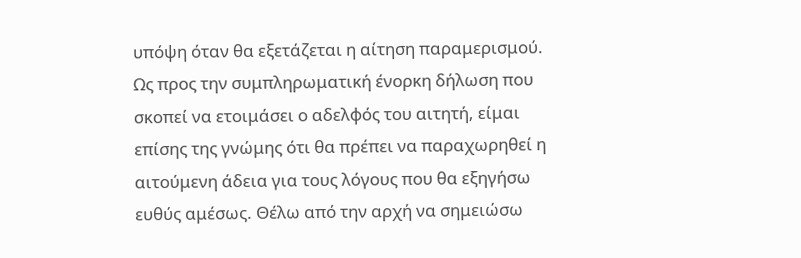υπόψη όταν θα εξετάζεται η αίτηση παραμερισμού. Ως προς την συμπληρωματική ένορκη δήλωση που σκοπεί να ετοιμάσει ο αδελφός του αιτητή, είμαι επίσης της γνώμης ότι θα πρέπει να παραχωρηθεί η αιτούμενη άδεια για τους λόγους που θα εξηγήσω ευθύς αμέσως. Θέλω από την αρχή να σημειώσω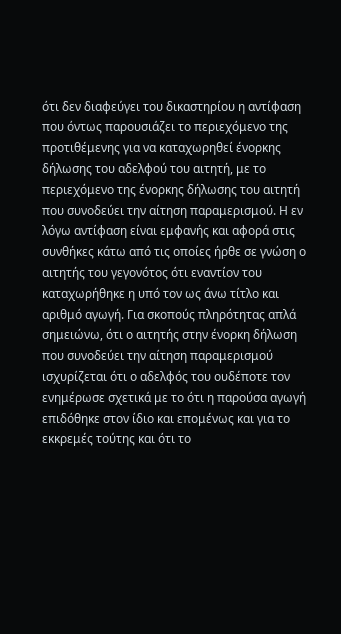ότι δεν διαφεύγει του δικαστηρίου η αντίφαση που όντως παρουσιάζει το περιεχόμενο της προτιθέμενης για να καταχωρηθεί ένορκης δήλωσης του αδελφού του αιτητή, με το περιεχόμενο της ένορκης δήλωσης του αιτητή που συνοδεύει την αίτηση παραμερισμού. Η εν λόγω αντίφαση είναι εμφανής και αφορά στις συνθήκες κάτω από τις οποίες ήρθε σε γνώση ο αιτητής του γεγονότος ότι εναντίον του καταχωρήθηκε η υπό τον ως άνω τίτλο και αριθμό αγωγή. Για σκοπούς πληρότητας απλά σημειώνω, ότι ο αιτητής στην ένορκη δήλωση που συνοδεύει την αίτηση παραμερισμού ισχυρίζεται ότι ο αδελφός του ουδέποτε τον ενημέρωσε σχετικά με το ότι η παρούσα αγωγή επιδόθηκε στον ίδιο και επομένως και για το εκκρεμές τούτης και ότι το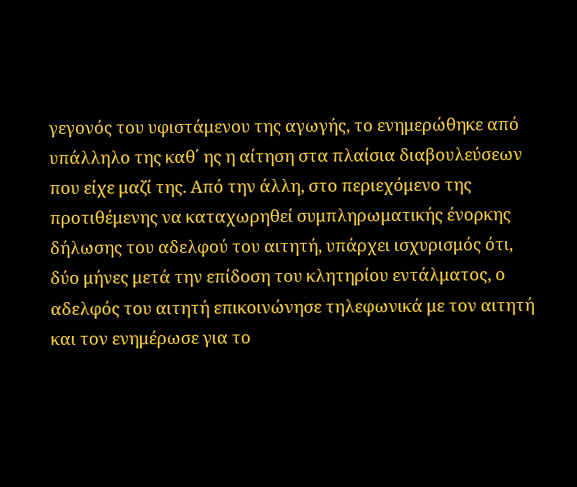γεγονός του υφιστάμενου της αγωγής, το ενημερώθηκε από υπάλληλο της καθ΄ ης η αίτηση στα πλαίσια διαβουλεύσεων που είχε μαζί της. Από την άλλη, στο περιεχόμενο της προτιθέμενης να καταχωρηθεί συμπληρωματικής ένορκης δήλωσης του αδελφού του αιτητή, υπάρχει ισχυρισμός ότι, δύο μήνες μετά την επίδοση του κλητηρίου εντάλματος, ο αδελφός του αιτητή επικοινώνησε τηλεφωνικά με τον αιτητή και τον ενημέρωσε για το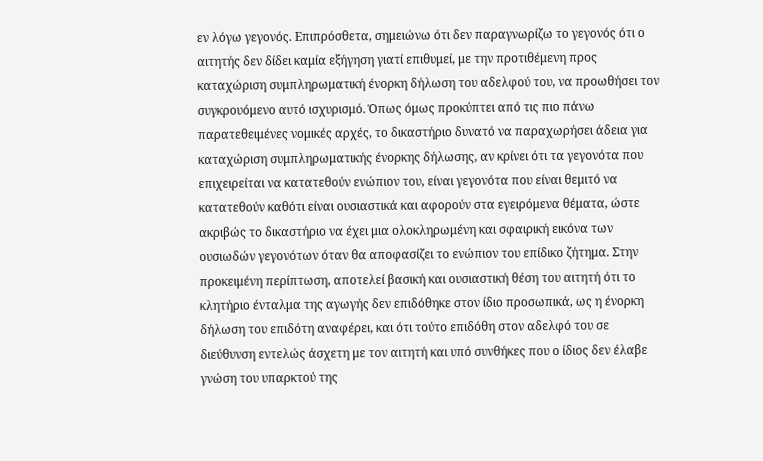εν λόγω γεγονός. Επιπρόσθετα, σημειώνω ότι δεν παραγνωρίζω το γεγονός ότι ο αιτητής δεν δίδει καμία εξήγηση γιατί επιθυμεί, με την προτιθέμενη προς καταχώριση συμπληρωματική ένορκη δήλωση του αδελφού του, να προωθήσει τον συγκρουόμενο αυτό ισχυρισμό. Όπως όμως προκύπτει από τις πιο πάνω παρατεθειμένες νομικές αρχές, το δικαστήριο δυνατό να παραχωρήσει άδεια για καταχώριση συμπληρωματικής ένορκης δήλωσης, αν κρίνει ότι τα γεγονότα που επιχειρείται να κατατεθούν ενώπιον του, είναι γεγονότα που είναι θεμιτό να κατατεθούν καθότι είναι ουσιαστικά και αφορούν στα εγειρόμενα θέματα, ώστε ακριβώς το δικαστήριο να έχει μια ολοκληρωμένη και σφαιρική εικόνα των ουσιωδών γεγονότων όταν θα αποφασίζει το ενώπιον του επίδικο ζήτημα. Στην προκειμένη περίπτωση, αποτελεί βασική και ουσιαστική θέση του αιτητή ότι το κλητήριο ένταλμα της αγωγής δεν επιδόθηκε στον ίδιο προσωπικά, ως η ένορκη δήλωση του επιδότη αναφέρει, και ότι τούτο επιδόθη στον αδελφό του σε διεύθυνση εντελώς άσχετη με τον αιτητή και υπό συνθήκες που ο ίδιος δεν έλαβε γνώση του υπαρκτού της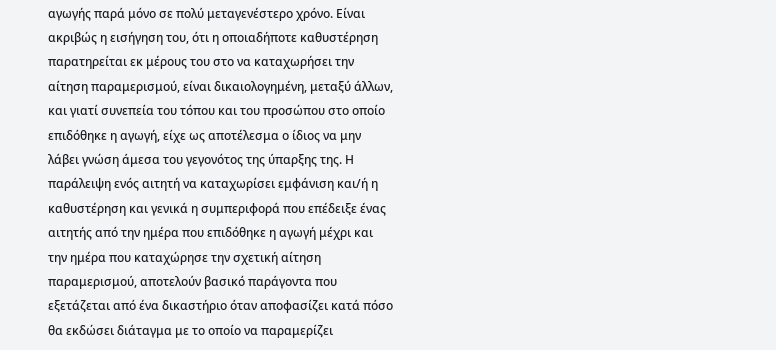αγωγής παρά μόνο σε πολύ μεταγενέστερο χρόνο. Είναι ακριβώς η εισήγηση του, ότι η οποιαδήποτε καθυστέρηση παρατηρείται εκ μέρους του στο να καταχωρήσει την αίτηση παραμερισμού, είναι δικαιολογημένη, μεταξύ άλλων, και γιατί συνεπεία του τόπου και του προσώπου στο οποίο επιδόθηκε η αγωγή, είχε ως αποτέλεσμα ο ίδιος να μην λάβει γνώση άμεσα του γεγονότος της ύπαρξης της. Η παράλειψη ενός αιτητή να καταχωρίσει εμφάνιση και/ή η καθυστέρηση και γενικά η συμπεριφορά που επέδειξε ένας αιτητής από την ημέρα που επιδόθηκε η αγωγή μέχρι και την ημέρα που καταχώρησε την σχετική αίτηση παραμερισμού, αποτελούν βασικό παράγοντα που εξετάζεται από ένα δικαστήριο όταν αποφασίζει κατά πόσο θα εκδώσει διάταγμα με το οποίο να παραμερίζει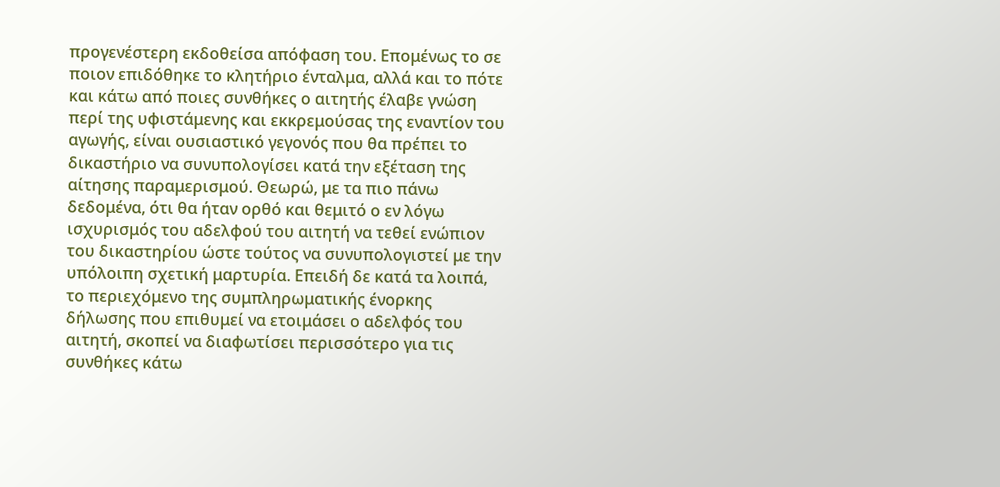προγενέστερη εκδοθείσα απόφαση του. Επομένως το σε ποιον επιδόθηκε το κλητήριο ένταλμα, αλλά και το πότε και κάτω από ποιες συνθήκες ο αιτητής έλαβε γνώση περί της υφιστάμενης και εκκρεμούσας της εναντίον του αγωγής, είναι ουσιαστικό γεγονός που θα πρέπει το δικαστήριο να συνυπολογίσει κατά την εξέταση της αίτησης παραμερισμού. Θεωρώ, με τα πιο πάνω δεδομένα, ότι θα ήταν ορθό και θεμιτό ο εν λόγω ισχυρισμός του αδελφού του αιτητή να τεθεί ενώπιον του δικαστηρίου ώστε τούτος να συνυπολογιστεί με την υπόλοιπη σχετική μαρτυρία. Επειδή δε κατά τα λοιπά, το περιεχόμενο της συμπληρωματικής ένορκης δήλωσης που επιθυμεί να ετοιμάσει ο αδελφός του αιτητή, σκοπεί να διαφωτίσει περισσότερο για τις συνθήκες κάτω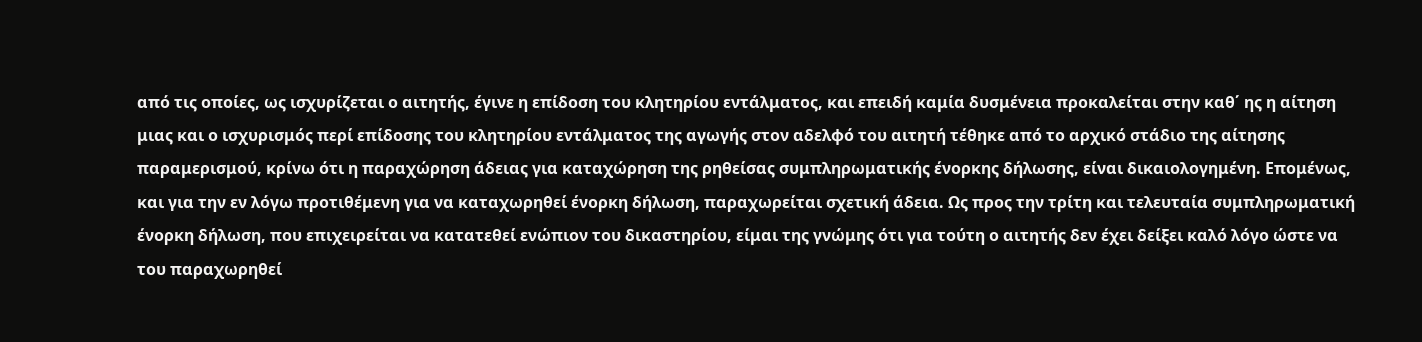από τις οποίες, ως ισχυρίζεται ο αιτητής, έγινε η επίδοση του κλητηρίου εντάλματος, και επειδή καμία δυσμένεια προκαλείται στην καθ΄ ης η αίτηση μιας και ο ισχυρισμός περί επίδοσης του κλητηρίου εντάλματος της αγωγής στον αδελφό του αιτητή τέθηκε από το αρχικό στάδιο της αίτησης παραμερισμού, κρίνω ότι η παραχώρηση άδειας για καταχώρηση της ρηθείσας συμπληρωματικής ένορκης δήλωσης, είναι δικαιολογημένη. Επομένως, και για την εν λόγω προτιθέμενη για να καταχωρηθεί ένορκη δήλωση, παραχωρείται σχετική άδεια. Ως προς την τρίτη και τελευταία συμπληρωματική ένορκη δήλωση, που επιχειρείται να κατατεθεί ενώπιον του δικαστηρίου, είμαι της γνώμης ότι για τούτη ο αιτητής δεν έχει δείξει καλό λόγο ώστε να του παραχωρηθεί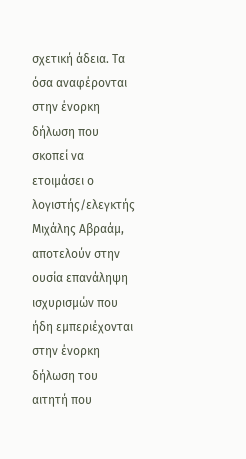σχετική άδεια. Τα όσα αναφέρονται στην ένορκη δήλωση που σκοπεί να ετοιμάσει ο λογιστής/ελεγκτής Μιχάλης Αβραάμ, αποτελούν στην ουσία επανάληψη ισχυρισμών που ήδη εμπεριέχονται στην ένορκη δήλωση του αιτητή που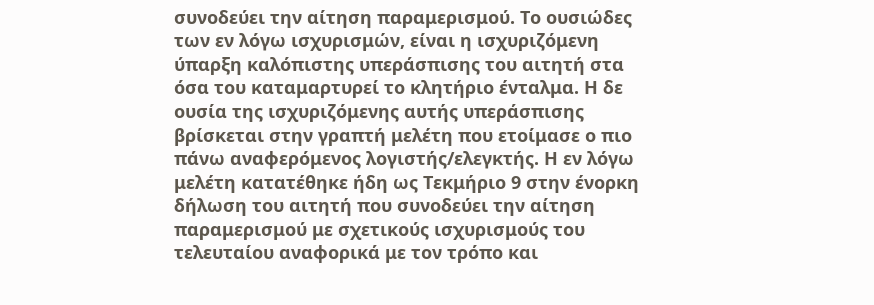συνοδεύει την αίτηση παραμερισμού. Το ουσιώδες των εν λόγω ισχυρισμών, είναι η ισχυριζόμενη ύπαρξη καλόπιστης υπεράσπισης του αιτητή στα όσα του καταμαρτυρεί το κλητήριο ένταλμα. Η δε ουσία της ισχυριζόμενης αυτής υπεράσπισης βρίσκεται στην γραπτή μελέτη που ετοίμασε ο πιο πάνω αναφερόμενος λογιστής/ελεγκτής. Η εν λόγω μελέτη κατατέθηκε ήδη ως Τεκμήριο 9 στην ένορκη δήλωση του αιτητή που συνοδεύει την αίτηση παραμερισμού με σχετικούς ισχυρισμούς του τελευταίου αναφορικά με τον τρόπο και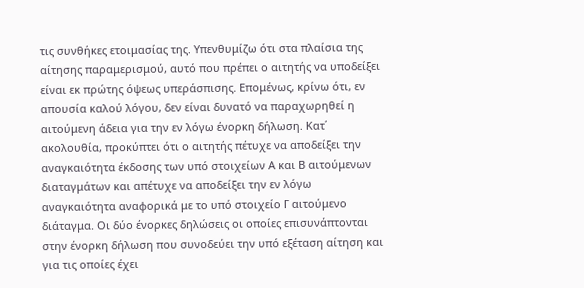τις συνθήκες ετοιμασίας της. Υπενθυμίζω ότι στα πλαίσια της αίτησης παραμερισμού, αυτό που πρέπει ο αιτητής να υποδείξει είναι εκ πρώτης όψεως υπεράσπισης. Επομένως, κρίνω ότι, εν απουσία καλού λόγου, δεν είναι δυνατό να παραχωρηθεί η αιτούμενη άδεια για την εν λόγω ένορκη δήλωση. Κατ΄ ακολουθία, προκύπτει ότι ο αιτητής πέτυχε να αποδείξει την αναγκαιότητα έκδοσης των υπό στοιχείων Α και Β αιτούμενων διαταγμάτων και απέτυχε να αποδείξει την εν λόγω αναγκαιότητα αναφορικά με το υπό στοιχείο Γ αιτούμενο διάταγμα. Οι δύο ένορκες δηλώσεις οι οποίες επισυνάπτονται στην ένορκη δήλωση που συνοδεύει την υπό εξέταση αίτηση και για τις οποίες έχει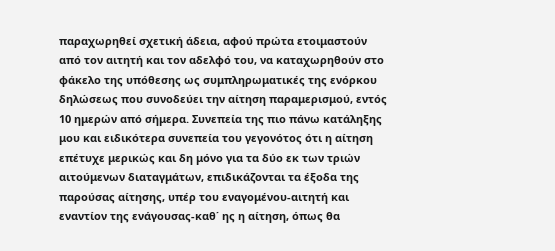παραχωρηθεί σχετική άδεια, αφού πρώτα ετοιμαστούν από τον αιτητή και τον αδελφό του, να καταχωρηθούν στο φάκελο της υπόθεσης ως συμπληρωματικές της ενόρκου δηλώσεως που συνοδεύει την αίτηση παραμερισμού, εντός 10 ημερών από σήμερα. Συνεπεία της πιο πάνω κατάληξης μου και ειδικότερα συνεπεία του γεγονότος ότι η αίτηση επέτυχε μερικώς και δη μόνο για τα δύο εκ των τριών αιτούμενων διαταγμάτων, επιδικάζονται τα έξοδα της παρούσας αίτησης, υπέρ του εναγομένου-αιτητή και εναντίον της ενάγουσας-καθ΄ ης η αίτηση, όπως θα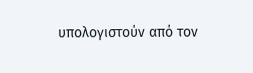υπολογιστούν από τον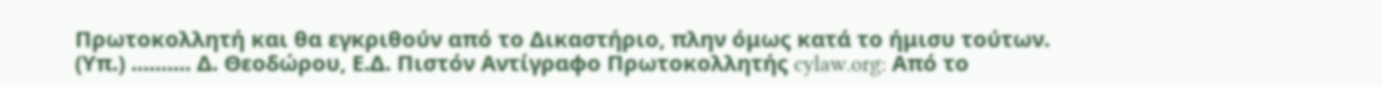Πρωτοκολλητή και θα εγκριθούν από το Δικαστήριο, πλην όμως κατά το ήμισυ τούτων. (Υπ.) .......... Δ. Θεοδώρου, Ε.Δ. Πιστόν Αντίγραφο Πρωτοκολλητής cylaw.org: Από το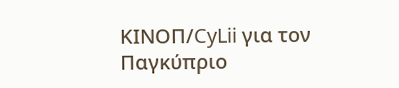ΚΙΝOΠ/CyLii για τον Παγκύπριο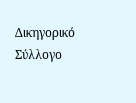Δικηγορικό Σύλλογο